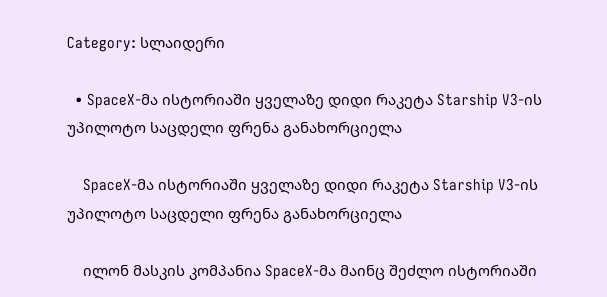Category: სლაიდერი

  • SpaceX-მა ისტორიაში ყველაზე დიდი რაკეტა Starship V3-ის უპილოტო საცდელი ფრენა განახორციელა

    SpaceX-მა ისტორიაში ყველაზე დიდი რაკეტა Starship V3-ის უპილოტო საცდელი ფრენა განახორციელა

    ილონ მასკის კომპანია SpaceX-მა მაინც შეძლო ისტორიაში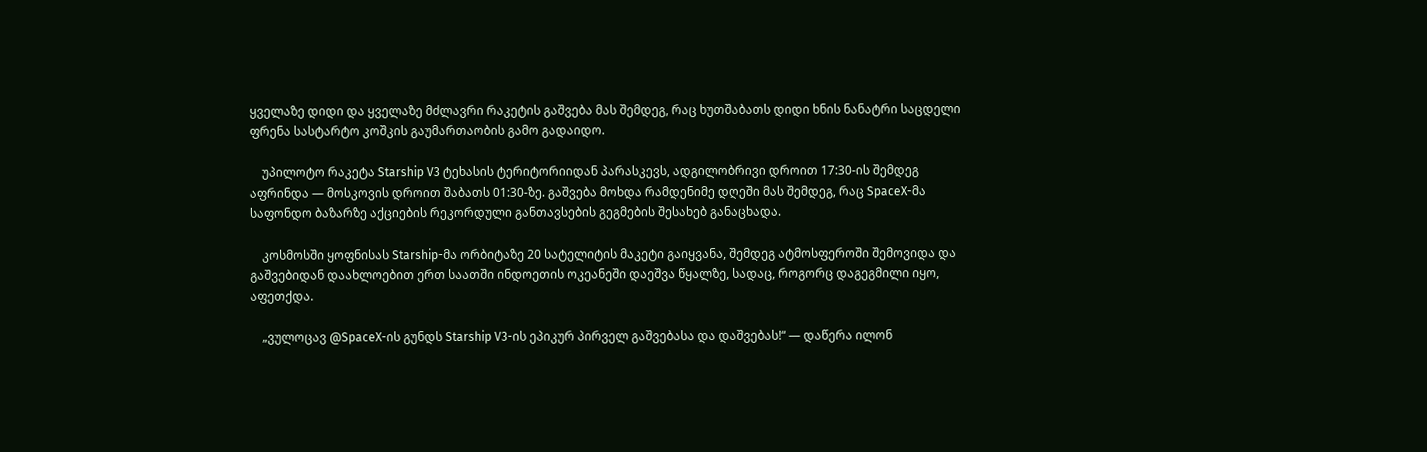ყველაზე დიდი და ყველაზე მძლავრი რაკეტის გაშვება მას შემდეგ, რაც ხუთშაბათს დიდი ხნის ნანატრი საცდელი ფრენა სასტარტო კოშკის გაუმართაობის გამო გადაიდო.

    უპილოტო რაკეტა Starship V3 ტეხასის ტერიტორიიდან პარასკევს, ადგილობრივი დროით 17:30-ის შემდეგ აფრინდა — მოსკოვის დროით შაბათს 01:30-ზე. გაშვება მოხდა რამდენიმე დღეში მას შემდეგ, რაც SpaceX-მა საფონდო ბაზარზე აქციების რეკორდული განთავსების გეგმების შესახებ განაცხადა.

    კოსმოსში ყოფნისას Starship-მა ორბიტაზე 20 სატელიტის მაკეტი გაიყვანა, შემდეგ ატმოსფეროში შემოვიდა და გაშვებიდან დაახლოებით ერთ საათში ინდოეთის ოკეანეში დაეშვა წყალზე, სადაც, როგორც დაგეგმილი იყო, აფეთქდა.

    „ვულოცავ @SpaceX-ის გუნდს Starship V3-ის ეპიკურ პირველ გაშვებასა და დაშვებას!“ — დაწერა ილონ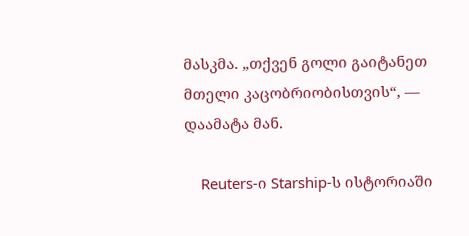მასკმა. „თქვენ გოლი გაიტანეთ მთელი კაცობრიობისთვის“, — დაამატა მან.

    Reuters-ი Starship-ს ისტორიაში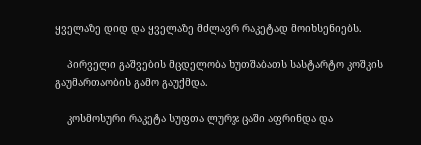ყველაზე დიდ და ყველაზე მძლავრ რაკეტად მოიხსენიებს.

    პირველი გაშვების მცდელობა ხუთშაბათს სასტარტო კოშკის გაუმართაობის გამო გაუქმდა.

    კოსმოსური რაკეტა სუფთა ლურჯ ცაში აფრინდა და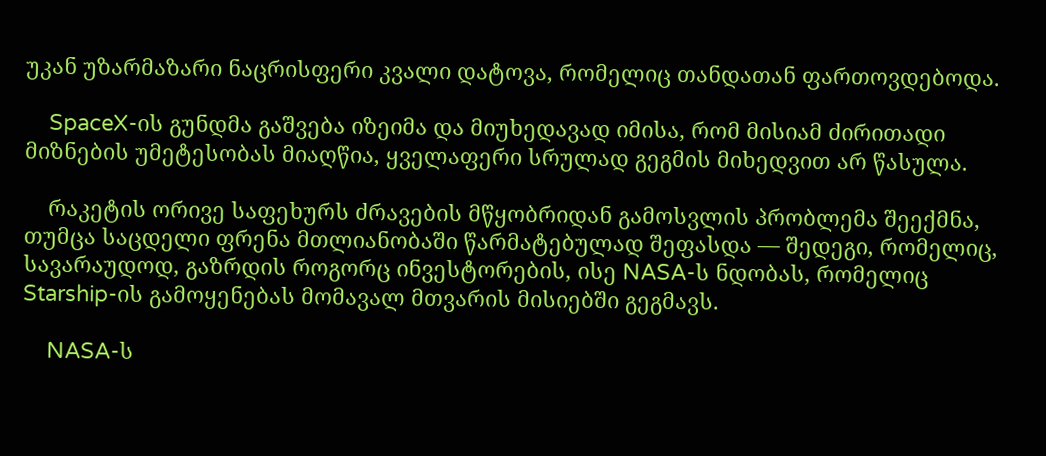უკან უზარმაზარი ნაცრისფერი კვალი დატოვა, რომელიც თანდათან ფართოვდებოდა.

    SpaceX-ის გუნდმა გაშვება იზეიმა და მიუხედავად იმისა, რომ მისიამ ძირითადი მიზნების უმეტესობას მიაღწია, ყველაფერი სრულად გეგმის მიხედვით არ წასულა.

    რაკეტის ორივე საფეხურს ძრავების მწყობრიდან გამოსვლის პრობლემა შეექმნა, თუმცა საცდელი ფრენა მთლიანობაში წარმატებულად შეფასდა — შედეგი, რომელიც, სავარაუდოდ, გაზრდის როგორც ინვესტორების, ისე NASA-ს ნდობას, რომელიც Starship-ის გამოყენებას მომავალ მთვარის მისიებში გეგმავს.

    NASA-ს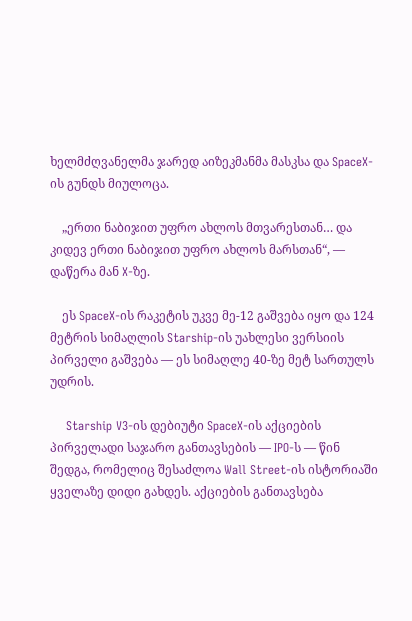ხელმძღვანელმა ჯარედ აიზეკმანმა მასკსა და SpaceX-ის გუნდს მიულოცა.

    „ერთი ნაბიჯით უფრო ახლოს მთვარესთან… და კიდევ ერთი ნაბიჯით უფრო ახლოს მარსთან“, — დაწერა მან X-ზე.

    ეს SpaceX-ის რაკეტის უკვე მე-12 გაშვება იყო და 124 მეტრის სიმაღლის Starship-ის უახლესი ვერსიის პირველი გაშვება — ეს სიმაღლე 40-ზე მეტ სართულს უდრის.

    Starship V3-ის დებიუტი SpaceX-ის აქციების პირველადი საჯარო განთავსების — IPO-ს — წინ შედგა, რომელიც შესაძლოა Wall Street-ის ისტორიაში ყველაზე დიდი გახდეს. აქციების განთავსება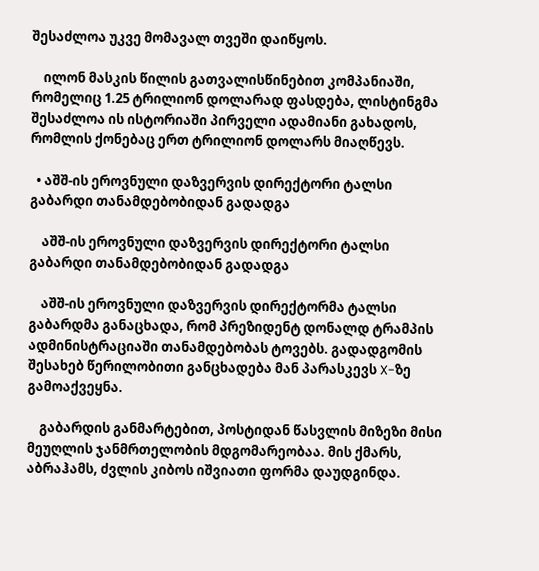შესაძლოა უკვე მომავალ თვეში დაიწყოს.

    ილონ მასკის წილის გათვალისწინებით კომპანიაში, რომელიც 1.25 ტრილიონ დოლარად ფასდება, ლისტინგმა შესაძლოა ის ისტორიაში პირველი ადამიანი გახადოს, რომლის ქონებაც ერთ ტრილიონ დოლარს მიაღწევს.

  • აშშ-ის ეროვნული დაზვერვის დირექტორი ტალსი გაბარდი თანამდებობიდან გადადგა

    აშშ-ის ეროვნული დაზვერვის დირექტორი ტალსი გაბარდი თანამდებობიდან გადადგა

    აშშ-ის ეროვნული დაზვერვის დირექტორმა ტალსი გაბარდმა განაცხადა, რომ პრეზიდენტ დონალდ ტრამპის ადმინისტრაციაში თანამდებობას ტოვებს. გადადგომის შესახებ წერილობითი განცხადება მან პარასკევს X-ზე გამოაქვეყნა.

    გაბარდის განმარტებით, პოსტიდან წასვლის მიზეზი მისი მეუღლის ჯანმრთელობის მდგომარეობაა. მის ქმარს, აბრაჰამს, ძვლის კიბოს იშვიათი ფორმა დაუდგინდა.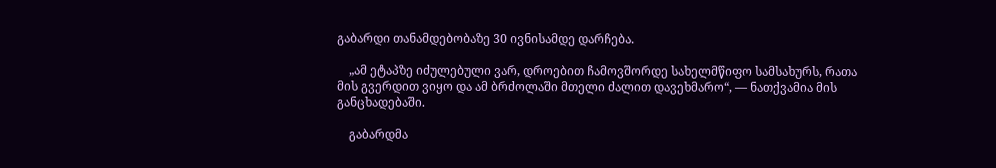გაბარდი თანამდებობაზე 30 ივნისამდე დარჩება.

    „ამ ეტაპზე იძულებული ვარ, დროებით ჩამოვშორდე სახელმწიფო სამსახურს, რათა მის გვერდით ვიყო და ამ ბრძოლაში მთელი ძალით დავეხმარო“, — ნათქვამია მის განცხადებაში.

    გაბარდმა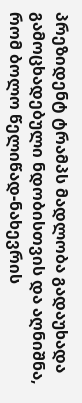პრეზიდენტ ტრამპს მადლობა გადაუხადა გამოცხადებული ნდობისთვის და აღნიშნა, რომ ბოლო წელიწად-ნახევრის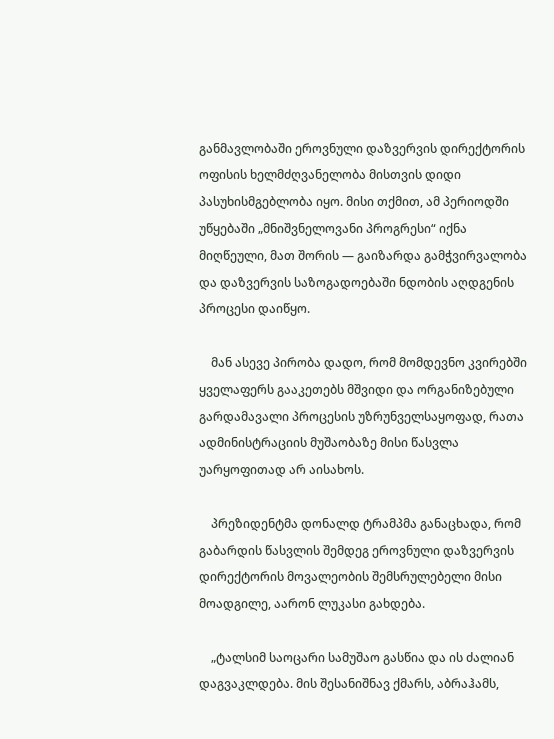განმავლობაში ეროვნული დაზვერვის დირექტორის ოფისის ხელმძღვანელობა მისთვის დიდი პასუხისმგებლობა იყო. მისი თქმით, ამ პერიოდში უწყებაში „მნიშვნელოვანი პროგრესი“ იქნა მიღწეული, მათ შორის — გაიზარდა გამჭვირვალობა და დაზვერვის საზოგადოებაში ნდობის აღდგენის პროცესი დაიწყო.

    მან ასევე პირობა დადო, რომ მომდევნო კვირებში ყველაფერს გააკეთებს მშვიდი და ორგანიზებული გარდამავალი პროცესის უზრუნველსაყოფად, რათა ადმინისტრაციის მუშაობაზე მისი წასვლა უარყოფითად არ აისახოს.

    პრეზიდენტმა დონალდ ტრამპმა განაცხადა, რომ გაბარდის წასვლის შემდეგ ეროვნული დაზვერვის დირექტორის მოვალეობის შემსრულებელი მისი მოადგილე, აარონ ლუკასი გახდება.

    „ტალსიმ საოცარი სამუშაო გასწია და ის ძალიან დაგვაკლდება. მის შესანიშნავ ქმარს, აბრაჰამს,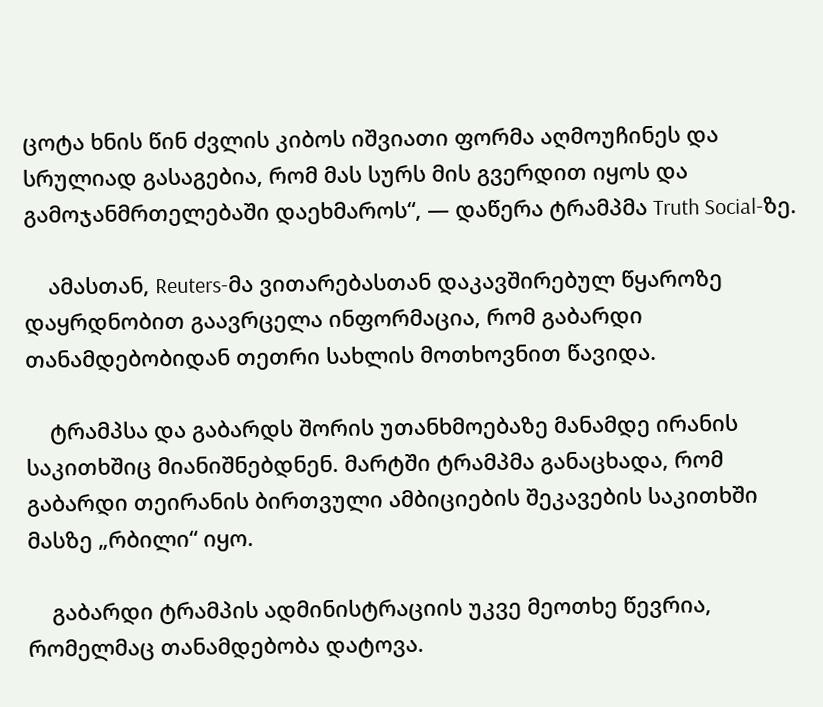ცოტა ხნის წინ ძვლის კიბოს იშვიათი ფორმა აღმოუჩინეს და სრულიად გასაგებია, რომ მას სურს მის გვერდით იყოს და გამოჯანმრთელებაში დაეხმაროს“, — დაწერა ტრამპმა Truth Social-ზე.

    ამასთან, Reuters-მა ვითარებასთან დაკავშირებულ წყაროზე დაყრდნობით გაავრცელა ინფორმაცია, რომ გაბარდი თანამდებობიდან თეთრი სახლის მოთხოვნით წავიდა.

    ტრამპსა და გაბარდს შორის უთანხმოებაზე მანამდე ირანის საკითხშიც მიანიშნებდნენ. მარტში ტრამპმა განაცხადა, რომ გაბარდი თეირანის ბირთვული ამბიციების შეკავების საკითხში მასზე „რბილი“ იყო.

    გაბარდი ტრამპის ადმინისტრაციის უკვე მეოთხე წევრია, რომელმაც თანამდებობა დატოვა.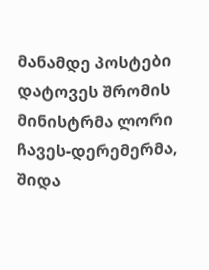მანამდე პოსტები დატოვეს შრომის მინისტრმა ლორი ჩავეს-დერემერმა, შიდა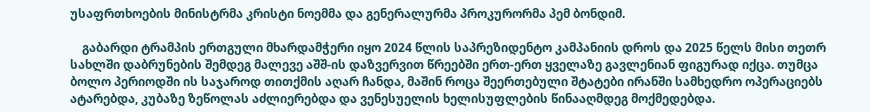უსაფრთხოების მინისტრმა კრისტი ნოემმა და გენერალურმა პროკურორმა პემ ბონდიმ.

    გაბარდი ტრამპის ერთგული მხარდამჭერი იყო 2024 წლის საპრეზიდენტო კამპანიის დროს და 2025 წელს მისი თეთრ სახლში დაბრუნების შემდეგ მალევე აშშ-ის დაზვერვით წრეებში ერთ-ერთ ყველაზე გავლენიან ფიგურად იქცა. თუმცა ბოლო პერიოდში ის საჯაროდ თითქმის აღარ ჩანდა, მაშინ როცა შეერთებული შტატები ირანში სამხედრო ოპერაციებს ატარებდა, კუბაზე ზეწოლას აძლიერებდა და ვენესუელის ხელისუფლების წინააღმდეგ მოქმედებდა.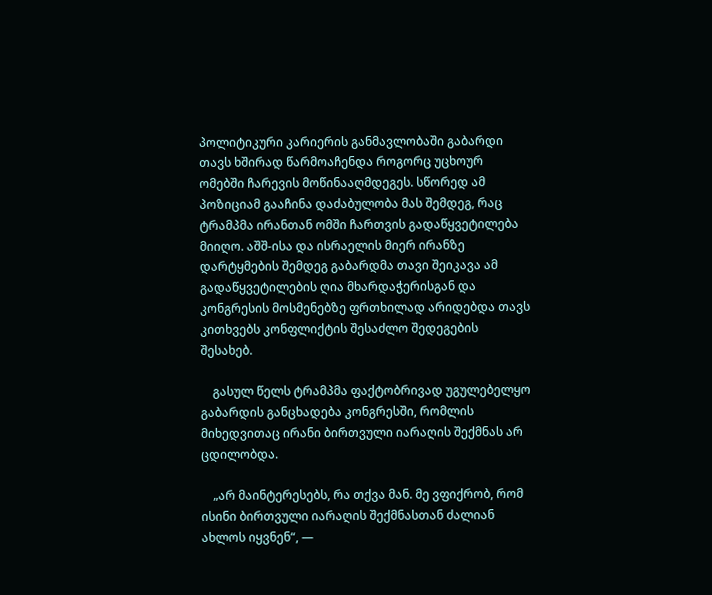პოლიტიკური კარიერის განმავლობაში გაბარდი თავს ხშირად წარმოაჩენდა როგორც უცხოურ ომებში ჩარევის მოწინააღმდეგეს. სწორედ ამ პოზიციამ გააჩინა დაძაბულობა მას შემდეგ, რაც ტრამპმა ირანთან ომში ჩართვის გადაწყვეტილება მიიღო. აშშ-ისა და ისრაელის მიერ ირანზე დარტყმების შემდეგ გაბარდმა თავი შეიკავა ამ გადაწყვეტილების ღია მხარდაჭერისგან და კონგრესის მოსმენებზე ფრთხილად არიდებდა თავს კითხვებს კონფლიქტის შესაძლო შედეგების შესახებ.

    გასულ წელს ტრამპმა ფაქტობრივად უგულებელყო გაბარდის განცხადება კონგრესში, რომლის მიხედვითაც ირანი ბირთვული იარაღის შექმნას არ ცდილობდა.

    „არ მაინტერესებს, რა თქვა მან. მე ვფიქრობ, რომ ისინი ბირთვული იარაღის შექმნასთან ძალიან ახლოს იყვნენ“, —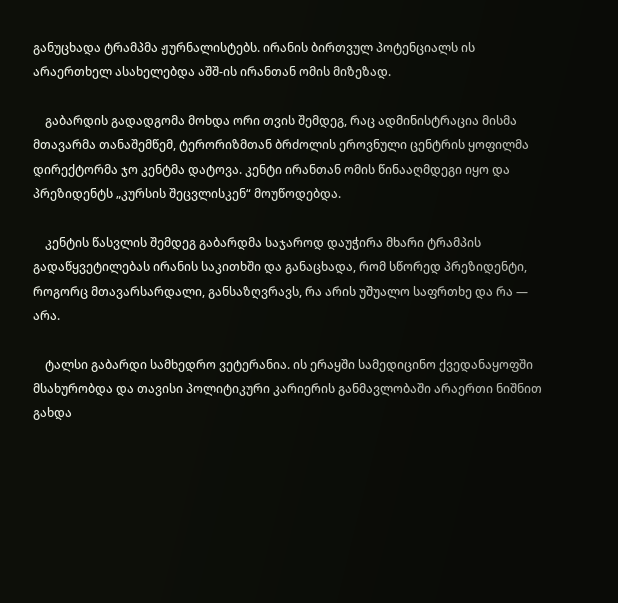განუცხადა ტრამპმა ჟურნალისტებს. ირანის ბირთვულ პოტენციალს ის არაერთხელ ასახელებდა აშშ-ის ირანთან ომის მიზეზად.

    გაბარდის გადადგომა მოხდა ორი თვის შემდეგ, რაც ადმინისტრაცია მისმა მთავარმა თანაშემწემ, ტერორიზმთან ბრძოლის ეროვნული ცენტრის ყოფილმა დირექტორმა ჯო კენტმა დატოვა. კენტი ირანთან ომის წინააღმდეგი იყო და პრეზიდენტს „კურსის შეცვლისკენ“ მოუწოდებდა.

    კენტის წასვლის შემდეგ გაბარდმა საჯაროდ დაუჭირა მხარი ტრამპის გადაწყვეტილებას ირანის საკითხში და განაცხადა, რომ სწორედ პრეზიდენტი, როგორც მთავარსარდალი, განსაზღვრავს, რა არის უშუალო საფრთხე და რა — არა.

    ტალსი გაბარდი სამხედრო ვეტერანია. ის ერაყში სამედიცინო ქვედანაყოფში მსახურობდა და თავისი პოლიტიკური კარიერის განმავლობაში არაერთი ნიშნით გახდა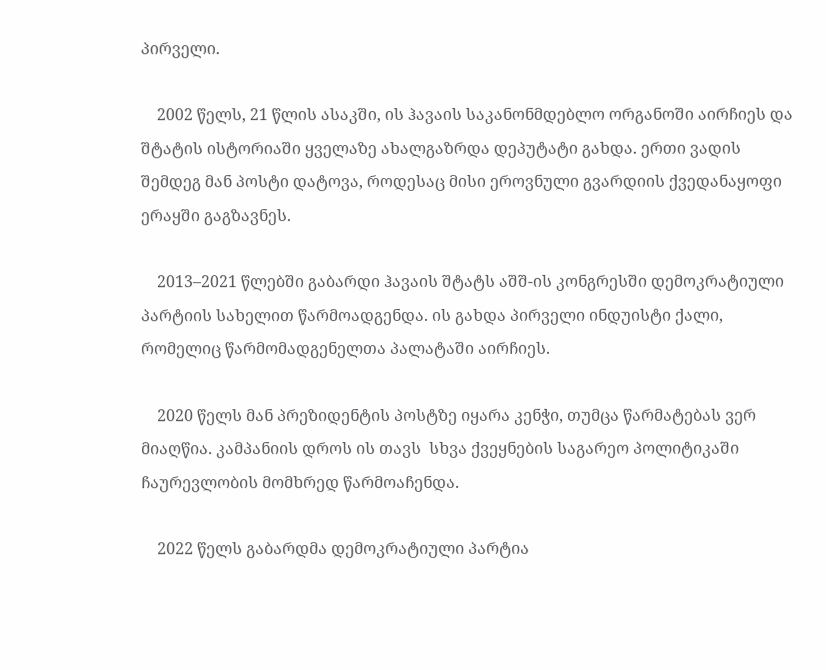პირველი.

    2002 წელს, 21 წლის ასაკში, ის ჰავაის საკანონმდებლო ორგანოში აირჩიეს და შტატის ისტორიაში ყველაზე ახალგაზრდა დეპუტატი გახდა. ერთი ვადის შემდეგ მან პოსტი დატოვა, როდესაც მისი ეროვნული გვარდიის ქვედანაყოფი ერაყში გაგზავნეს.

    2013–2021 წლებში გაბარდი ჰავაის შტატს აშშ-ის კონგრესში დემოკრატიული პარტიის სახელით წარმოადგენდა. ის გახდა პირველი ინდუისტი ქალი, რომელიც წარმომადგენელთა პალატაში აირჩიეს.

    2020 წელს მან პრეზიდენტის პოსტზე იყარა კენჭი, თუმცა წარმატებას ვერ მიაღწია. კამპანიის დროს ის თავს  სხვა ქვეყნების საგარეო პოლიტიკაში ჩაურევლობის მომხრედ წარმოაჩენდა.

    2022 წელს გაბარდმა დემოკრატიული პარტია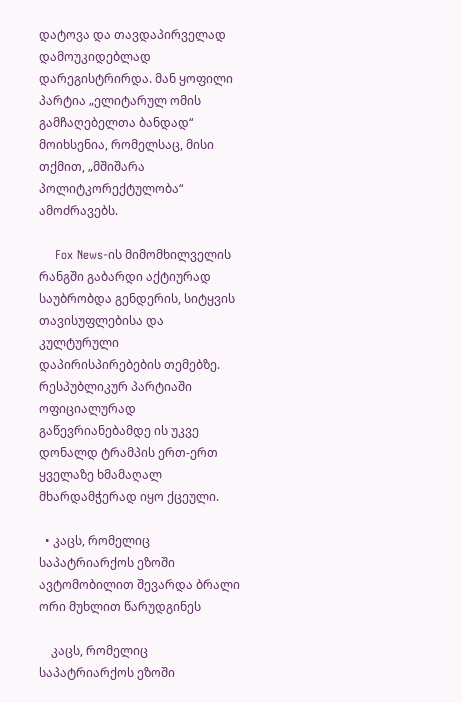დატოვა და თავდაპირველად დამოუკიდებლად დარეგისტრირდა. მან ყოფილი პარტია „ელიტარულ ომის გამჩაღებელთა ბანდად“ მოიხსენია, რომელსაც, მისი თქმით, „მშიშარა პოლიტკორექტულობა“ ამოძრავებს.

    Fox News-ის მიმომხილველის რანგში გაბარდი აქტიურად საუბრობდა გენდერის, სიტყვის თავისუფლებისა და კულტურული დაპირისპირებების თემებზე. რესპუბლიკურ პარტიაში ოფიციალურად გაწევრიანებამდე ის უკვე დონალდ ტრამპის ერთ-ერთ ყველაზე ხმამაღალ მხარდამჭერად იყო ქცეული.

  • კაცს, რომელიც საპატრიარქოს ეზოში ავტომობილით შევარდა ბრალი ორი მუხლით წარუდგინეს

    კაცს, რომელიც საპატრიარქოს ეზოში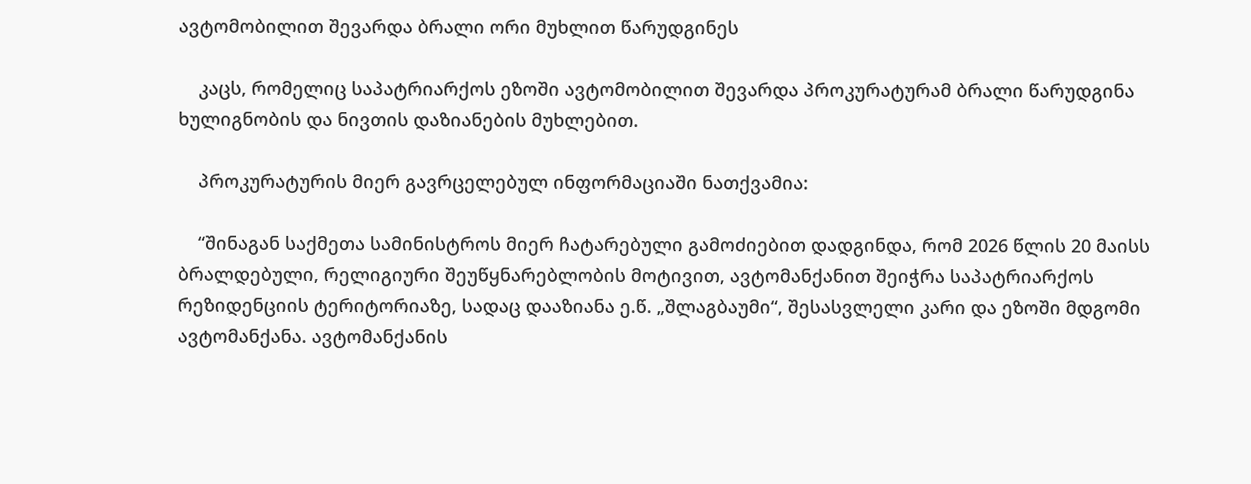ავტომობილით შევარდა ბრალი ორი მუხლით წარუდგინეს

    კაცს, რომელიც საპატრიარქოს ეზოში ავტომობილით შევარდა პროკურატურამ ბრალი წარუდგინა ხულიგნობის და ნივთის დაზიანების მუხლებით.

    პროკურატურის მიერ გავრცელებულ ინფორმაციაში ნათქვამია:

    “შინაგან საქმეთა სამინისტროს მიერ ჩატარებული გამოძიებით დადგინდა, რომ 2026 წლის 20 მაისს ბრალდებული, რელიგიური შეუწყნარებლობის მოტივით, ავტომანქანით შეიჭრა საპატრიარქოს რეზიდენციის ტერიტორიაზე, სადაც დააზიანა ე.წ. „შლაგბაუმი“, შესასვლელი კარი და ეზოში მდგომი ავტომანქანა. ავტომანქანის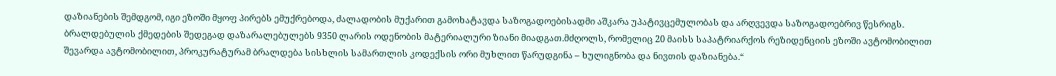დაზიანების შემდგომ, იგი ეზოში მყოფ პირებს ემუქრებოდა, ძალადობის მუქარით გამოხატავდა საზოგადოებისადმი აშკარა უპატივცემულობას და არღვევდა საზოგადოებრივ წესრიგს. ბრალდებულის ქმედების შედეგად დაზარალებულებს 9350 ლარის ოდენობის მატერიალური ზიანი მიადგათ.მძღოლს, რომელიც 20 მაისს საპატრიარქოს რეზიდენციის ეზოში ავტომობილით შევარდა ავტომობილით, პროკურატურამ ბრალდება სისხლის სამართლის კოდექსის ორი მუხლით წარუდგინა – ხულიგნობა და ნივთის დაზიანება.“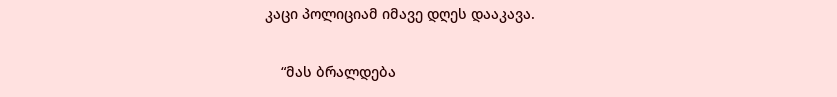კაცი პოლიციამ იმავე დღეს დააკავა.

    “მას ბრალდება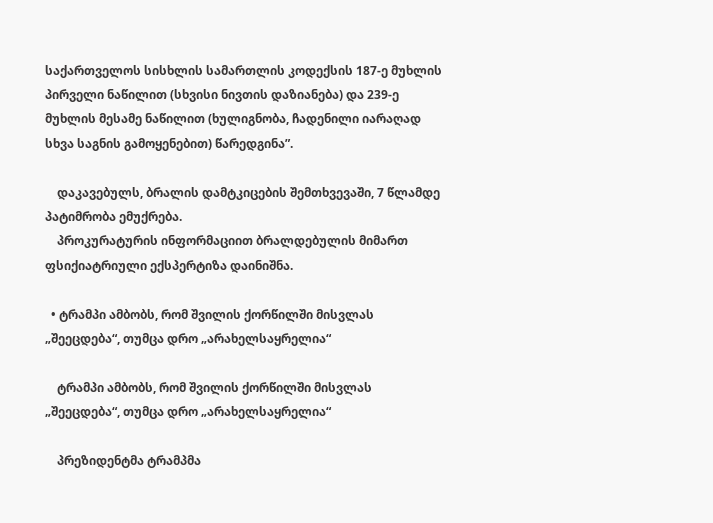საქართველოს სისხლის სამართლის კოდექსის 187-ე მუხლის პირველი ნაწილით (სხვისი ნივთის დაზიანება) და 239-ე მუხლის მესამე ნაწილით (ხულიგნობა, ჩადენილი იარაღად სხვა საგნის გამოყენებით) წარედგინა”.

    დაკავებულს, ბრალის დამტკიცების შემთხვევაში, 7 წლამდე პატიმრობა ემუქრება.
    პროკურატურის ინფორმაციით ბრალდებულის მიმართ ფსიქიატრიული ექსპერტიზა დაინიშნა.

  • ტრამპი ამბობს, რომ შვილის ქორწილში მისვლას „შეეცდება“, თუმცა დრო „არახელსაყრელია“

    ტრამპი ამბობს, რომ შვილის ქორწილში მისვლას „შეეცდება“, თუმცა დრო „არახელსაყრელია“

    პრეზიდენტმა ტრამპმა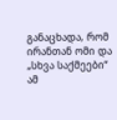განაცხადა, რომ ირანთან ომი და „სხვა საქმეები“ ამ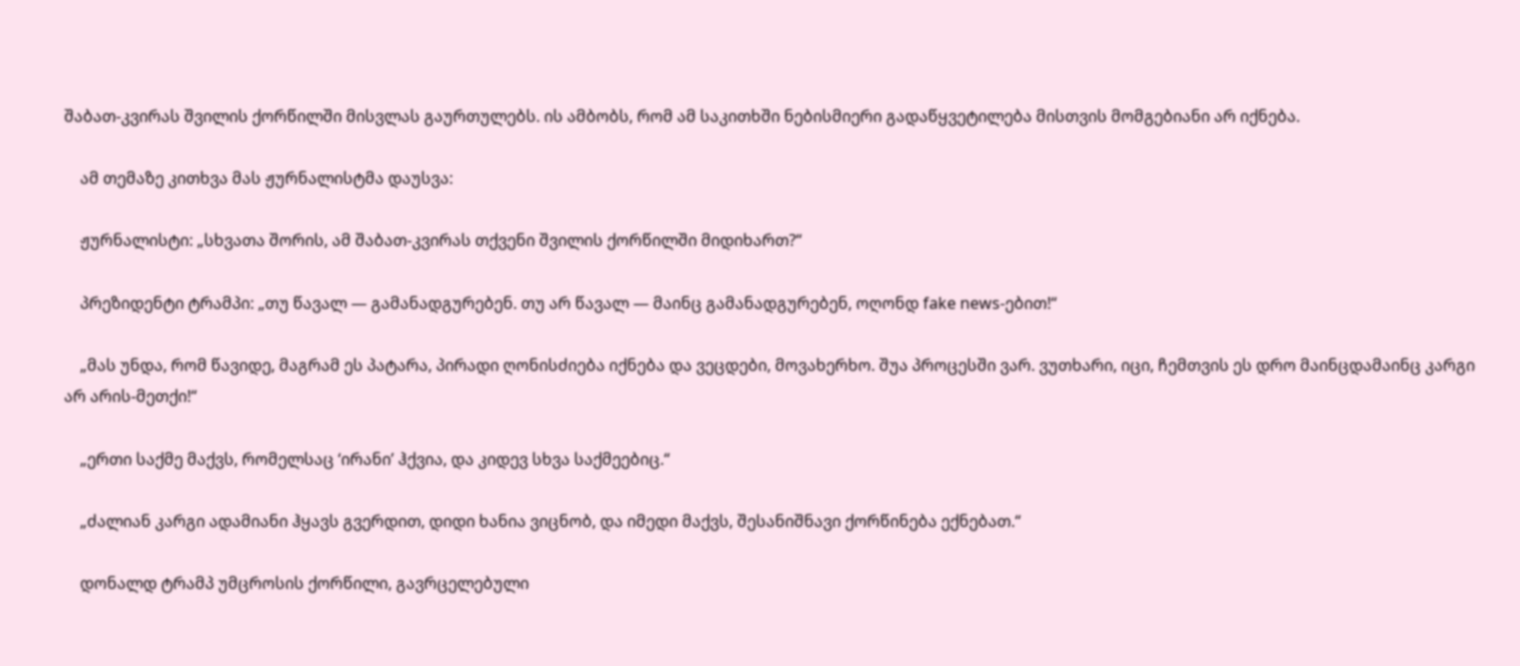შაბათ-კვირას შვილის ქორწილში მისვლას გაურთულებს. ის ამბობს, რომ ამ საკითხში ნებისმიერი გადაწყვეტილება მისთვის მომგებიანი არ იქნება.

    ამ თემაზე კითხვა მას ჟურნალისტმა დაუსვა:

    ჟურნალისტი: „სხვათა შორის, ამ შაბათ-კვირას თქვენი შვილის ქორწილში მიდიხართ?“

    პრეზიდენტი ტრამპი: „თუ წავალ — გამანადგურებენ. თუ არ წავალ — მაინც გამანადგურებენ, ოღონდ fake news-ებით!“

    „მას უნდა, რომ წავიდე, მაგრამ ეს პატარა, პირადი ღონისძიება იქნება და ვეცდები, მოვახერხო. შუა პროცესში ვარ. ვუთხარი, იცი, ჩემთვის ეს დრო მაინცდამაინც კარგი არ არის-მეთქი!“

    „ერთი საქმე მაქვს, რომელსაც ‘ირანი’ ჰქვია, და კიდევ სხვა საქმეებიც.“

    „ძალიან კარგი ადამიანი ჰყავს გვერდით, დიდი ხანია ვიცნობ, და იმედი მაქვს, შესანიშნავი ქორწინება ექნებათ.“

    დონალდ ტრამპ უმცროსის ქორწილი, გავრცელებული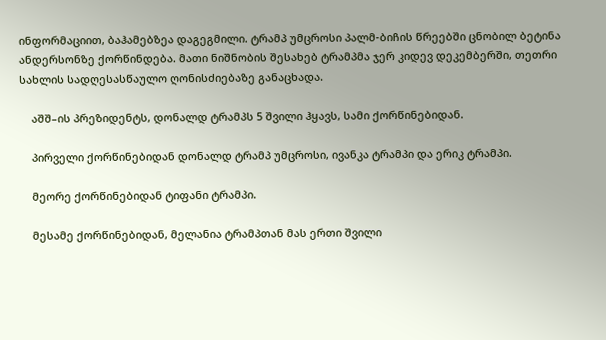ინფორმაციით, ბაჰამებზეა დაგეგმილი. ტრამპ უმცროსი პალმ-ბიჩის წრეებში ცნობილ ბეტინა ანდერსონზე ქორწინდება. მათი ნიშნობის შესახებ ტრამპმა ჯერ კიდევ დეკემბერში, თეთრი სახლის სადღესასწაულო ღონისძიებაზე განაცხადა.

    აშშ–ის პრეზიდენტს, დონალდ ტრამპს 5 შვილი ჰყავს, სამი ქორწინებიდან.

    პირველი ქორწინებიდან დონალდ ტრამპ უმცროსი, ივანკა ტრამპი და ერიკ ტრამპი.

    მეორე ქორწინებიდან ტიფანი ტრამპი.

    მესამე ქორწინებიდან, მელანია ტრამპთან მას ერთი შვილი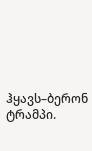ჰყავს–ბერონ ტრამპი.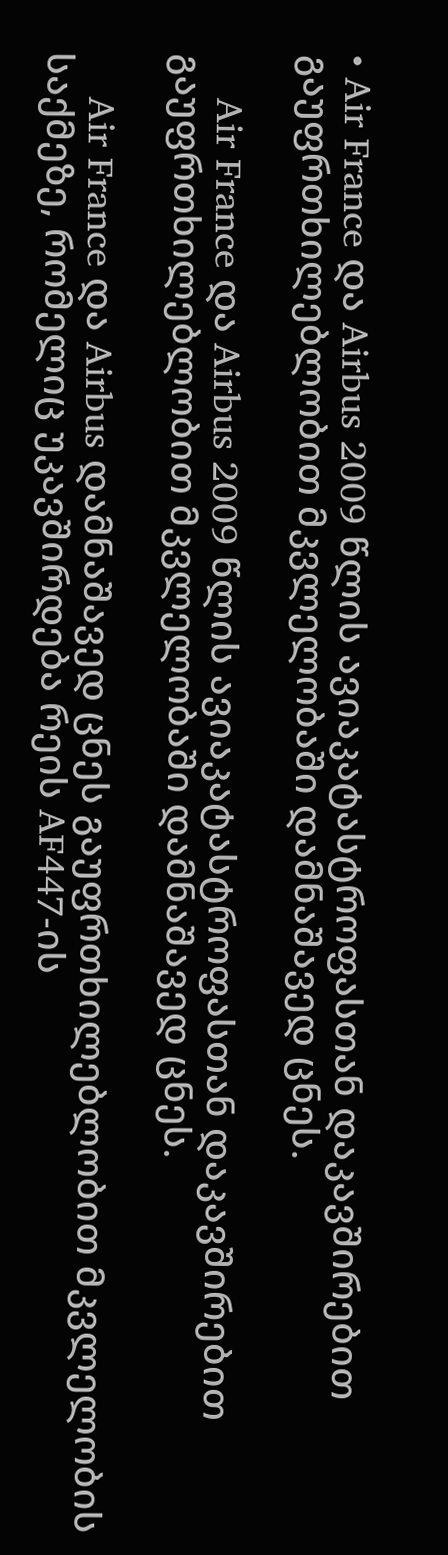• Air France და Airbus 2009 წლის ავიაკატასტროფასთან დაკავშირებით გაუფრთხილებლობით მკვლელობაში დამნაშავედ ცნეს.

    Air France და Airbus 2009 წლის ავიაკატასტროფასთან დაკავშირებით გაუფრთხილებლობით მკვლელობაში დამნაშავედ ცნეს.

    Air France და Airbus დამნაშავედ ცნეს გაუფრთხილებლობით მკვლელობის საქმეზე, რომელიც უკავშირდება რეის AF447-ის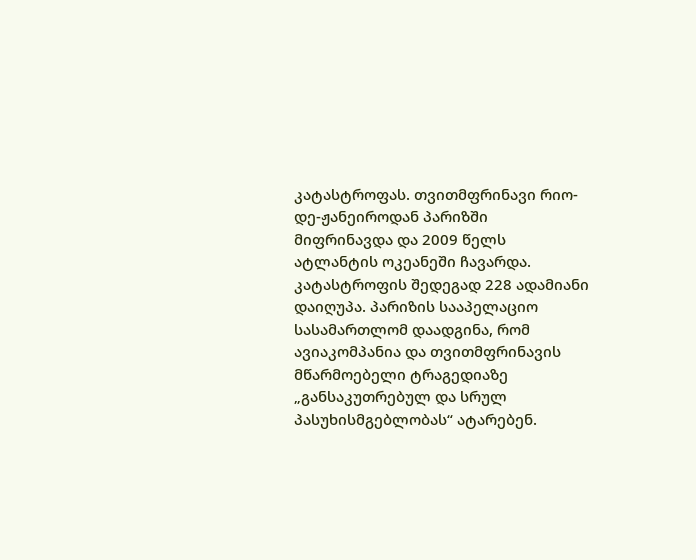კატასტროფას. თვითმფრინავი რიო-დე-ჟანეიროდან პარიზში მიფრინავდა და 2009 წელს ატლანტის ოკეანეში ჩავარდა. კატასტროფის შედეგად 228 ადამიანი დაიღუპა. პარიზის სააპელაციო სასამართლომ დაადგინა, რომ ავიაკომპანია და თვითმფრინავის მწარმოებელი ტრაგედიაზე „განსაკუთრებულ და სრულ პასუხისმგებლობას“ ატარებენ.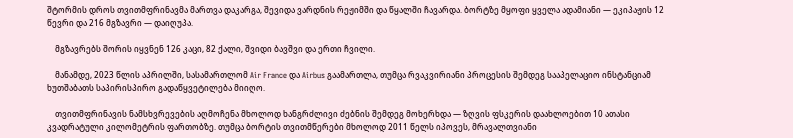შტორმის დროს თვითმფრინავმა მართვა დაკარგა, შევიდა ვარდნის რეჟიმში და წყალში ჩავარდა. ბორტზე მყოფი ყველა ადამიანი — ეკიპაჟის 12 წევრი და 216 მგზავრი — დაიღუპა.

    მგზავრებს შორის იყვნენ 126 კაცი, 82 ქალი, შვიდი ბავშვი და ერთი ჩვილი.

    მანამდე, 2023 წლის აპრილში, სასამართლომ Air France და Airbus გაამართლა, თუმცა რვაკვირიანი პროცესის შემდეგ სააპელაციო ინსტანციამ ხუთშაბათს საპირისპირო გადაწყვეტილება მიიღო.

    თვითმფრინავის ნამსხვრევების აღმოჩენა მხოლოდ ხანგრძლივი ძებნის შემდეგ მოხერხდა — ზღვის ფსკერის დაახლოებით 10 ათასი კვადრატული კილომეტრის ფართობზე. თუმცა ბორტის თვითმწერები მხოლოდ 2011 წელს იპოვეს, მრავალთვიანი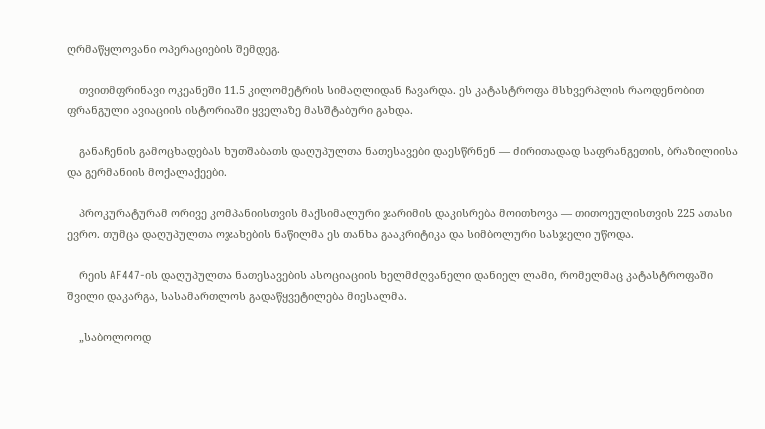ღრმაწყლოვანი ოპერაციების შემდეგ.

    თვითმფრინავი ოკეანეში 11.5 კილომეტრის სიმაღლიდან ჩავარდა. ეს კატასტროფა მსხვერპლის რაოდენობით ფრანგული ავიაციის ისტორიაში ყველაზე მასშტაბური გახდა.

    განაჩენის გამოცხადებას ხუთშაბათს დაღუპულთა ნათესავები დაესწრნენ — ძირითადად საფრანგეთის, ბრაზილიისა და გერმანიის მოქალაქეები.

    პროკურატურამ ორივე კომპანიისთვის მაქსიმალური ჯარიმის დაკისრება მოითხოვა — თითოეულისთვის 225 ათასი ევრო. თუმცა დაღუპულთა ოჯახების ნაწილმა ეს თანხა გააკრიტიკა და სიმბოლური სასჯელი უწოდა.

    რეის AF447-ის დაღუპულთა ნათესავების ასოციაციის ხელმძღვანელი დანიელ ლამი, რომელმაც კატასტროფაში შვილი დაკარგა, სასამართლოს გადაწყვეტილება მიესალმა.

    „საბოლოოდ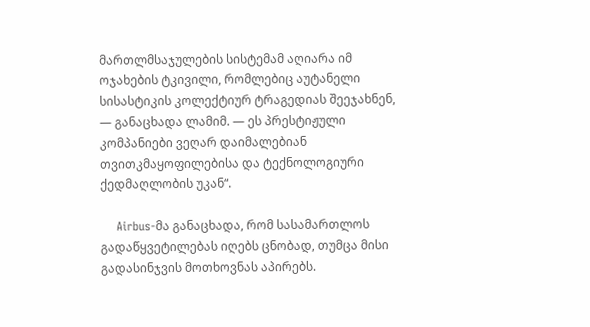მართლმსაჯულების სისტემამ აღიარა იმ ოჯახების ტკივილი, რომლებიც აუტანელი სისასტიკის კოლექტიურ ტრაგედიას შეეჯახნენ, — განაცხადა ლამიმ. — ეს პრესტიჟული კომპანიები ვეღარ დაიმალებიან თვითკმაყოფილებისა და ტექნოლოგიური ქედმაღლობის უკან“.

    Airbus-მა განაცხადა, რომ სასამართლოს გადაწყვეტილებას იღებს ცნობად, თუმცა მისი გადასინჯვის მოთხოვნას აპირებს.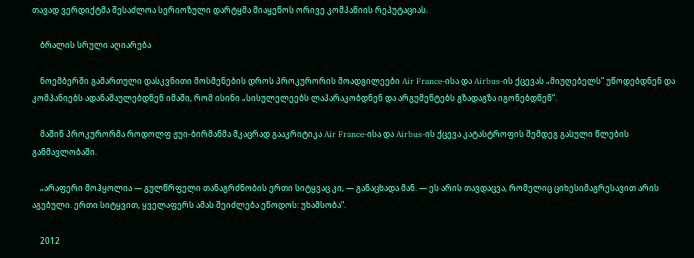თავად ვერდიქტმა შესაძლოა სერიოზული დარტყმა მიაყენოს ორივე კომპანიის რეპუტაციას.

    ბრალის სრული აღიარება

    ნოემბერში გამართული დასკვნითი მოსმენების დროს პროკურორის მოადგილეები Air France-ისა და Airbus-ის ქცევას „მიუღებელს“ უწოდებდნენ და კომპანიებს ადანაშაულებდნენ იმაში, რომ ისინი „სისულელეებს ლაპარაკობდნენ და არგუმენტებს გზადაგზა იგონებდნენ“.

    მაშინ პროკურორმა როდოლფ ჟუი-ბირმანმა მკაცრად გააკრიტიკა Air France-ისა და Airbus-ის ქცევა კატასტროფის შემდეგ გასული წლების განმავლობაში.

    „არაფერი მოჰყოლია — გულწრფელი თანაგრძნობის ერთი სიტყვაც კი, — განაცხადა მან. — ეს არის თავდაცვა, რომელიც ციხესიმაგრესავით არის აგებული. ერთი სიტყვით, ყველაფერს ამას შეიძლება ეწოდოს: უხამსობა“.

    2012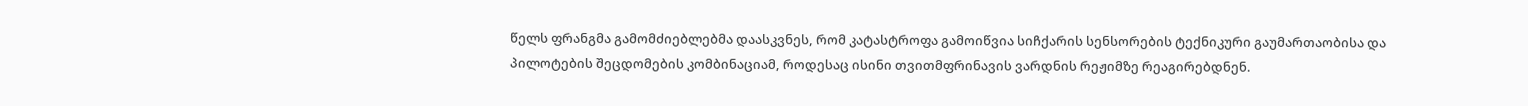წელს ფრანგმა გამომძიებლებმა დაასკვნეს, რომ კატასტროფა გამოიწვია სიჩქარის სენსორების ტექნიკური გაუმართაობისა და პილოტების შეცდომების კომბინაციამ, როდესაც ისინი თვითმფრინავის ვარდნის რეჟიმზე რეაგირებდნენ.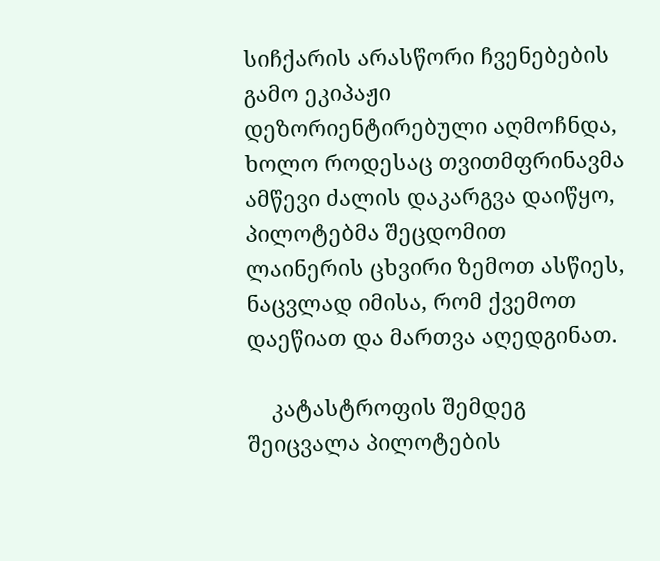სიჩქარის არასწორი ჩვენებების გამო ეკიპაჟი დეზორიენტირებული აღმოჩნდა, ხოლო როდესაც თვითმფრინავმა ამწევი ძალის დაკარგვა დაიწყო, პილოტებმა შეცდომით ლაინერის ცხვირი ზემოთ ასწიეს, ნაცვლად იმისა, რომ ქვემოთ დაეწიათ და მართვა აღედგინათ.

    კატასტროფის შემდეგ შეიცვალა პილოტების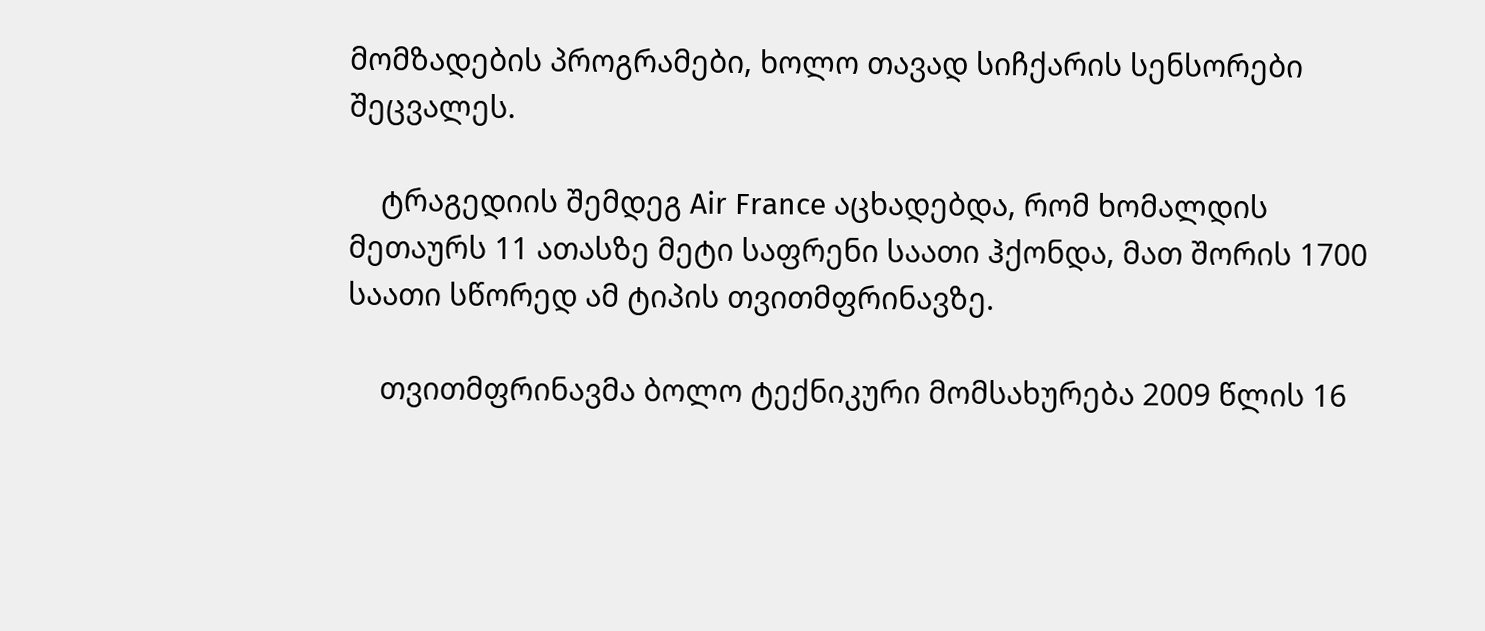მომზადების პროგრამები, ხოლო თავად სიჩქარის სენსორები შეცვალეს.

    ტრაგედიის შემდეგ Air France აცხადებდა, რომ ხომალდის მეთაურს 11 ათასზე მეტი საფრენი საათი ჰქონდა, მათ შორის 1700 საათი სწორედ ამ ტიპის თვითმფრინავზე.

    თვითმფრინავმა ბოლო ტექნიკური მომსახურება 2009 წლის 16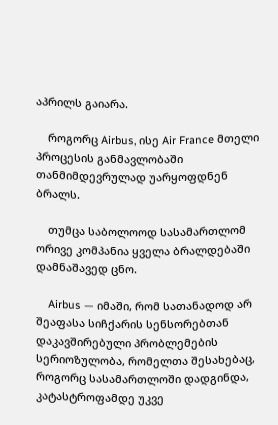აპრილს გაიარა.

    როგორც Airbus, ისე Air France მთელი პროცესის განმავლობაში თანმიმდევრულად უარყოფდნენ ბრალს.

    თუმცა საბოლოოდ სასამართლომ ორივე კომპანია ყველა ბრალდებაში დამნაშავედ ცნო.

    Airbus — იმაში, რომ სათანადოდ არ შეაფასა სიჩქარის სენსორებთან დაკავშირებული პრობლემების სერიოზულობა, რომელთა შესახებაც, როგორც სასამართლოში დადგინდა, კატასტროფამდე უკვე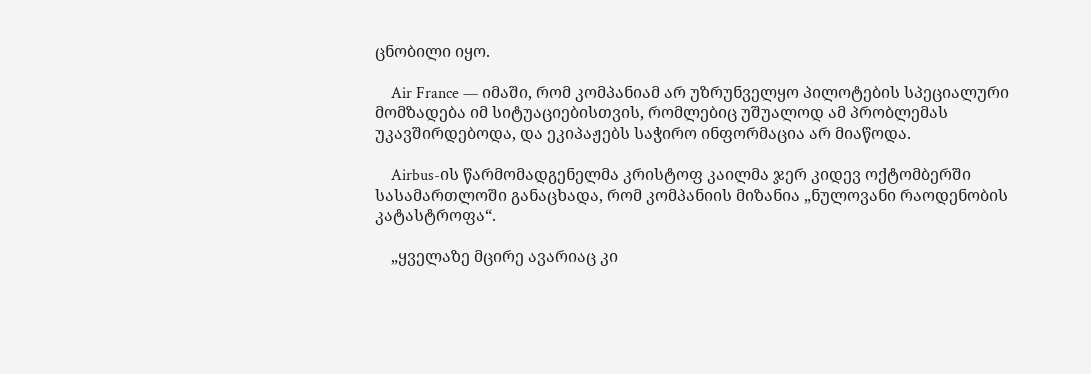ცნობილი იყო.

    Air France — იმაში, რომ კომპანიამ არ უზრუნველყო პილოტების სპეციალური მომზადება იმ სიტუაციებისთვის, რომლებიც უშუალოდ ამ პრობლემას უკავშირდებოდა, და ეკიპაჟებს საჭირო ინფორმაცია არ მიაწოდა.

    Airbus-ის წარმომადგენელმა კრისტოფ კაილმა ჯერ კიდევ ოქტომბერში სასამართლოში განაცხადა, რომ კომპანიის მიზანია „ნულოვანი რაოდენობის კატასტროფა“.

    „ყველაზე მცირე ავარიაც კი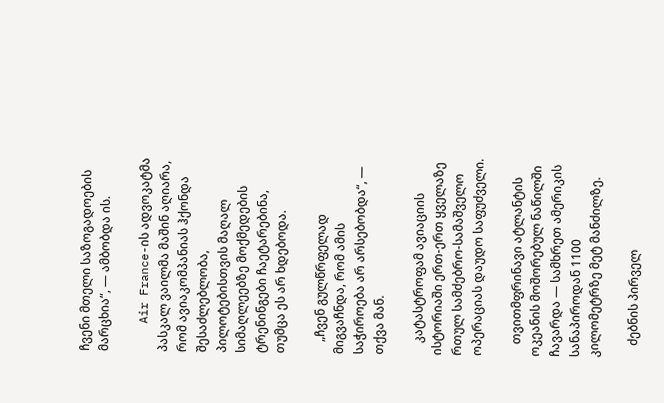ჩვენი მთელი საზოგადოების მარცხია“, — ამბობდა ის.

    Air France-ის ადვოკატმა პასკალ ვაილმა მაშინ აღიარა, რომ ავიაკომპანიას ჰქონდა შესაძლებლობა, პილოტებისთვის მაღალ სიმაღლეებზე მოქმედების ტრენინგები ჩაეტარებინა, თუმცა ეს არ ხდებოდა.

    „ჩვენ გულწრფელად მიგვაჩნდა, რომ ამის საჭიროება არ არსებობდა“, — თქვა მან.

    კატასტროფამ ავიაციის ისტორიაში ერთ-ერთ ყველაზე რთულ სამძებრო-სამაშველო ოპერაციას დაუდო საფუძველი.

    თვითმფრინავი ატლანტის ოკეანის მოშორებულ ნაწილში ჩავარდა — სამხრეთ ამერიკის სანაპიროდან 1100 კილომეტრზე მეტ მანძილზე.

    ძებნის პირველ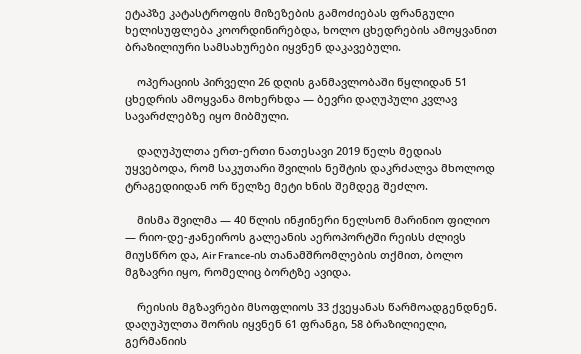ეტაპზე კატასტროფის მიზეზების გამოძიებას ფრანგული ხელისუფლება კოორდინირებდა, ხოლო ცხედრების ამოყვანით ბრაზილიური სამსახურები იყვნენ დაკავებული.

    ოპერაციის პირველი 26 დღის განმავლობაში წყლიდან 51 ცხედრის ამოყვანა მოხერხდა — ბევრი დაღუპული კვლავ სავარძლებზე იყო მიბმული.

    დაღუპულთა ერთ-ერთი ნათესავი 2019 წელს მედიას უყვებოდა, რომ საკუთარი შვილის ნეშტის დაკრძალვა მხოლოდ ტრაგედიიდან ორ წელზე მეტი ხნის შემდეგ შეძლო.

    მისმა შვილმა — 40 წლის ინჟინერი ნელსონ მარინიო ფილიო — რიო-დე-ჟანეიროს გალეანის აეროპორტში რეისს ძლივს მიუსწრო და, Air France-ის თანამშრომლების თქმით, ბოლო მგზავრი იყო, რომელიც ბორტზე ავიდა.

    რეისის მგზავრები მსოფლიოს 33 ქვეყანას წარმოადგენდნენ. დაღუპულთა შორის იყვნენ 61 ფრანგი, 58 ბრაზილიელი, გერმანიის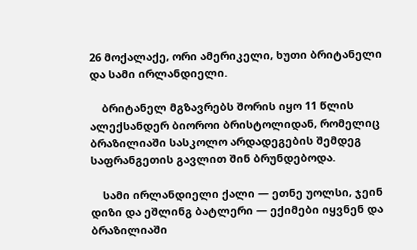26 მოქალაქე, ორი ამერიკელი, ხუთი ბრიტანელი და სამი ირლანდიელი.

    ბრიტანელ მგზავრებს შორის იყო 11 წლის ალექსანდერ ბიოროი ბრისტოლიდან, რომელიც ბრაზილიაში სასკოლო არდადეგების შემდეგ საფრანგეთის გავლით შინ ბრუნდებოდა.

    სამი ირლანდიელი ქალი — ეთნე უოლსი, ჯეინ დიზი და ეშლინგ ბატლერი — ექიმები იყვნენ და ბრაზილიაში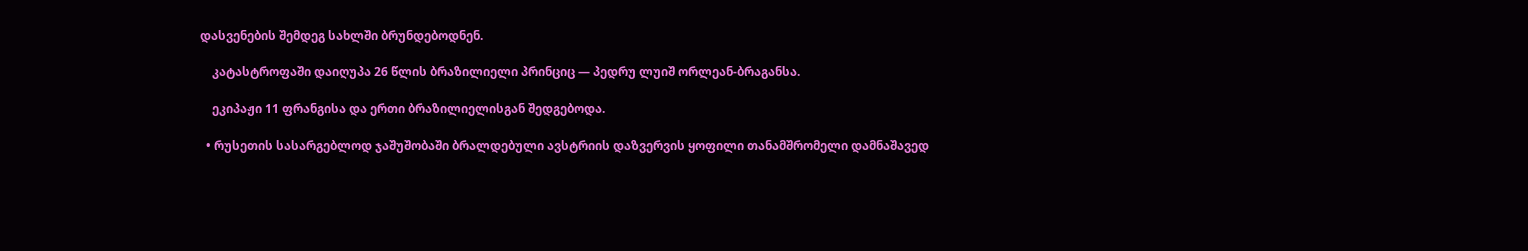დასვენების შემდეგ სახლში ბრუნდებოდნენ.

    კატასტროფაში დაიღუპა 26 წლის ბრაზილიელი პრინციც — პედრუ ლუიშ ორლეან-ბრაგანსა.

    ეკიპაჟი 11 ფრანგისა და ერთი ბრაზილიელისგან შედგებოდა.

  • რუსეთის სასარგებლოდ ჯაშუშობაში ბრალდებული ავსტრიის დაზვერვის ყოფილი თანამშრომელი დამნაშავედ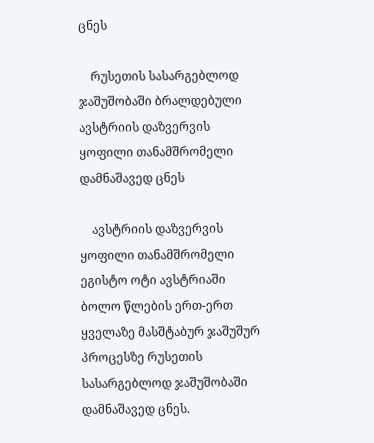ცნეს

    რუსეთის სასარგებლოდ ჯაშუშობაში ბრალდებული ავსტრიის დაზვერვის ყოფილი თანამშრომელი დამნაშავედ ცნეს

    ავსტრიის დაზვერვის ყოფილი თანამშრომელი ეგისტო ოტი ავსტრიაში ბოლო წლების ერთ-ერთ ყველაზე მასშტაბურ ჯაშუშურ პროცესზე რუსეთის სასარგებლოდ ჯაშუშობაში დამნაშავედ ცნეს.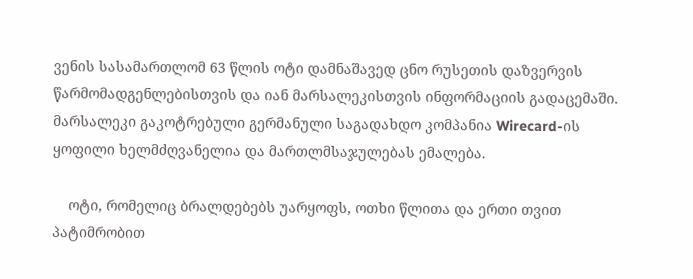ვენის სასამართლომ 63 წლის ოტი დამნაშავედ ცნო რუსეთის დაზვერვის წარმომადგენლებისთვის და იან მარსალეკისთვის ინფორმაციის გადაცემაში. მარსალეკი გაკოტრებული გერმანული საგადახდო კომპანია Wirecard-ის ყოფილი ხელმძღვანელია და მართლმსაჯულებას ემალება.

    ოტი, რომელიც ბრალდებებს უარყოფს, ოთხი წლითა და ერთი თვით პატიმრობით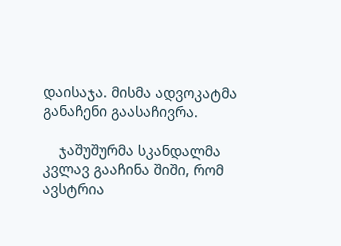დაისაჯა. მისმა ადვოკატმა განაჩენი გაასაჩივრა.

    ჯაშუშურმა სკანდალმა კვლავ გააჩინა შიში, რომ ავსტრია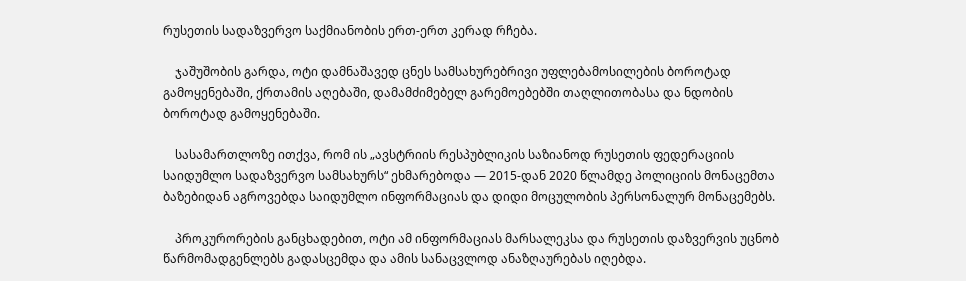რუსეთის სადაზვერვო საქმიანობის ერთ-ერთ კერად რჩება.

    ჯაშუშობის გარდა, ოტი დამნაშავედ ცნეს სამსახურებრივი უფლებამოსილების ბოროტად გამოყენებაში, ქრთამის აღებაში, დამამძიმებელ გარემოებებში თაღლითობასა და ნდობის ბოროტად გამოყენებაში.

    სასამართლოზე ითქვა, რომ ის „ავსტრიის რესპუბლიკის საზიანოდ რუსეთის ფედერაციის საიდუმლო სადაზვერვო სამსახურს“ ეხმარებოდა — 2015-დან 2020 წლამდე პოლიციის მონაცემთა ბაზებიდან აგროვებდა საიდუმლო ინფორმაციას და დიდი მოცულობის პერსონალურ მონაცემებს.

    პროკურორების განცხადებით, ოტი ამ ინფორმაციას მარსალეკსა და რუსეთის დაზვერვის უცნობ წარმომადგენლებს გადასცემდა და ამის სანაცვლოდ ანაზღაურებას იღებდა.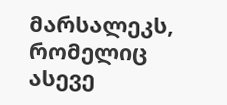მარსალეკს, რომელიც ასევე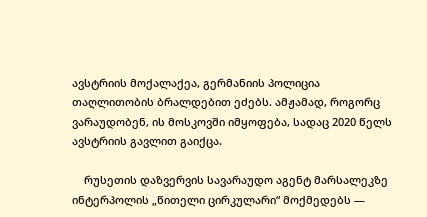ავსტრიის მოქალაქეა, გერმანიის პოლიცია თაღლითობის ბრალდებით ეძებს. ამჟამად, როგორც ვარაუდობენ, ის მოსკოვში იმყოფება, სადაც 2020 წელს ავსტრიის გავლით გაიქცა.

    რუსეთის დაზვერვის სავარაუდო აგენტ მარსალეკზე ინტერპოლის „წითელი ცირკულარი“ მოქმედებს —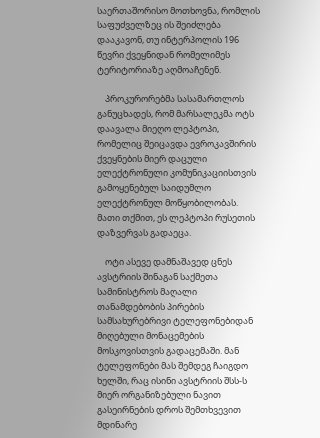საერთაშორისო მოთხოვნა, რომლის საფუძველზეც ის შეიძლება დააკავონ, თუ ინტერპოლის 196 წევრი ქვეყნიდან რომელიმეს ტერიტორიაზე აღმოაჩენენ.

    პროკურორებმა სასამართლოს განუცხადეს, რომ მარსალეკმა ოტს დაავალა მიეღო ლეპტოპი, რომელიც შეიცავდა ევროკავშირის ქვეყნების მიერ დაცული ელექტრონული კომუნიკაციისთვის გამოყენებულ საიდუმლო ელექტრონულ მოწყობილობას. მათი თქმით, ეს ლეპტოპი რუსეთის დაზვერვას გადაეცა.

    ოტი ასევე დამნაშავედ ცნეს ავსტრიის შინაგან საქმეთა სამინისტროს მაღალი თანამდებობის პირების სამსახურებრივი ტელეფონებიდან მიღებული მონაცემების მოსკოვისთვის გადაცემაში. მან ტელეფონები მას შემდეგ ჩაიგდო ხელში, რაც ისინი ავსტრიის შსს-ს მიერ ორგანიზებული ნავით გასეირნების დროს შემთხვევით მდინარე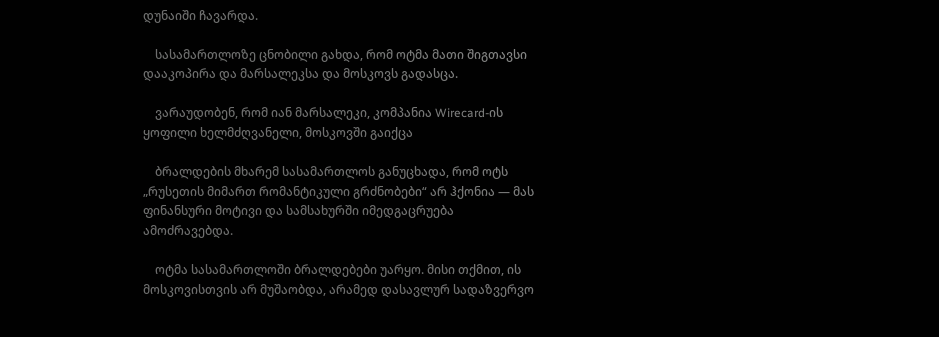დუნაიში ჩავარდა.

    სასამართლოზე ცნობილი გახდა, რომ ოტმა მათი შიგთავსი დააკოპირა და მარსალეკსა და მოსკოვს გადასცა.

    ვარაუდობენ, რომ იან მარსალეკი, კომპანია Wirecard-ის ყოფილი ხელმძღვანელი, მოსკოვში გაიქცა

    ბრალდების მხარემ სასამართლოს განუცხადა, რომ ოტს „რუსეთის მიმართ რომანტიკული გრძნობები“ არ ჰქონია — მას ფინანსური მოტივი და სამსახურში იმედგაცრუება ამოძრავებდა.

    ოტმა სასამართლოში ბრალდებები უარყო. მისი თქმით, ის მოსკოვისთვის არ მუშაობდა, არამედ დასავლურ სადაზვერვო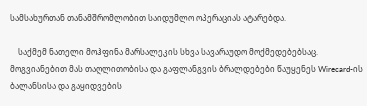სამსახურთან თანამშრომლობით საიდუმლო ოპერაციას ატარებდა.

    საქმემ ნათელი მოჰფინა მარსალეკის სხვა სავარაუდო მოქმედებებსაც. მოგვიანებით მას თაღლითობისა და გაფლანგვის ბრალდებები წაუყენეს Wirecard-ის ბალანსისა და გაყიდვების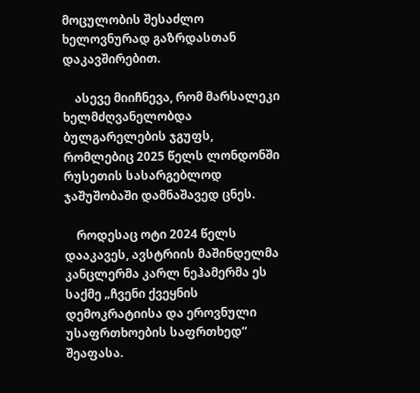მოცულობის შესაძლო ხელოვნურად გაზრდასთან დაკავშირებით.

    ასევე მიიჩნევა, რომ მარსალეკი ხელმძღვანელობდა ბულგარელების ჯგუფს, რომლებიც 2025 წელს ლონდონში რუსეთის სასარგებლოდ ჯაშუშობაში დამნაშავედ ცნეს.

    როდესაც ოტი 2024 წელს დააკავეს, ავსტრიის მაშინდელმა კანცლერმა კარლ ნეჰამერმა ეს საქმე „ჩვენი ქვეყნის დემოკრატიისა და ეროვნული უსაფრთხოების საფრთხედ“ შეაფასა.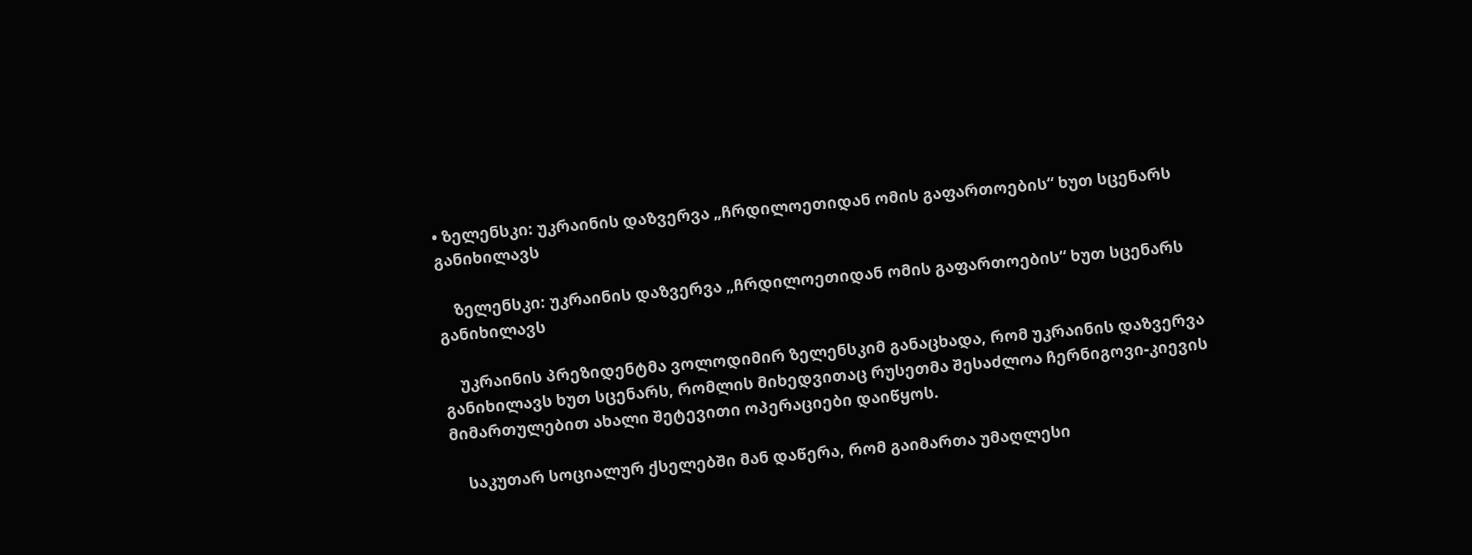• ზელენსკი: უკრაინის დაზვერვა „ჩრდილოეთიდან ომის გაფართოების“ ხუთ სცენარს განიხილავს

    ზელენსკი: უკრაინის დაზვერვა „ჩრდილოეთიდან ომის გაფართოების“ ხუთ სცენარს განიხილავს

    უკრაინის პრეზიდენტმა ვოლოდიმირ ზელენსკიმ განაცხადა, რომ უკრაინის დაზვერვა განიხილავს ხუთ სცენარს, რომლის მიხედვითაც რუსეთმა შესაძლოა ჩერნიგოვი-კიევის მიმართულებით ახალი შეტევითი ოპერაციები დაიწყოს.

    საკუთარ სოციალურ ქსელებში მან დაწერა, რომ გაიმართა უმაღლესი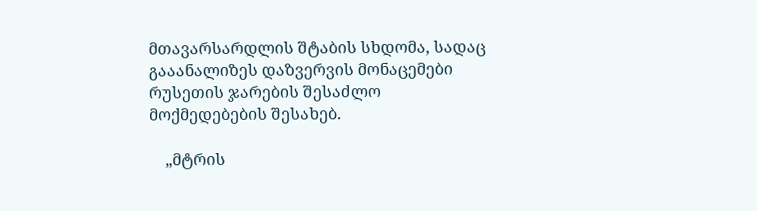მთავარსარდლის შტაბის სხდომა, სადაც გააანალიზეს დაზვერვის მონაცემები რუსეთის ჯარების შესაძლო მოქმედებების შესახებ.

    „მტრის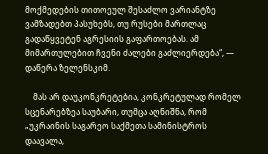მოქმედების თითოეულ შესაძლო ვარიანტზე ვამზადებთ პასუხებს, თუ რუსები მართლაც გადაწყვეტენ აგრესიის გაფართოებას. ამ მიმართულებით ჩვენი ძალები გაძლიერდება“, — დაწერა ზელენსკიმ.

    მას არ დაუკონკრეტებია, კონკრეტულად რომელ სცენარებზეა საუბარი, თუმცა აღნიშნა, რომ „უკრაინის საგარეო საქმეთა სამინისტროს დაავალა,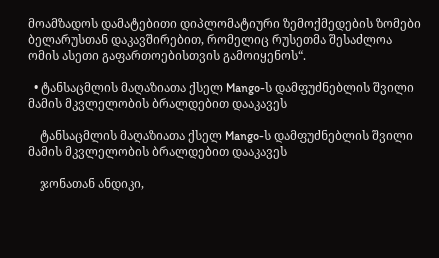მოამზადოს დამატებითი დიპლომატიური ზემოქმედების ზომები ბელარუსთან დაკავშირებით, რომელიც რუსეთმა შესაძლოა ომის ასეთი გაფართოებისთვის გამოიყენოს“.

  • ტანსაცმლის მაღაზიათა ქსელ Mango-ს დამფუძნებლის შვილი  მამის მკვლელობის ბრალდებით დააკავეს

    ტანსაცმლის მაღაზიათა ქსელ Mango-ს დამფუძნებლის შვილი მამის მკვლელობის ბრალდებით დააკავეს

    ჯონათან ანდიკი,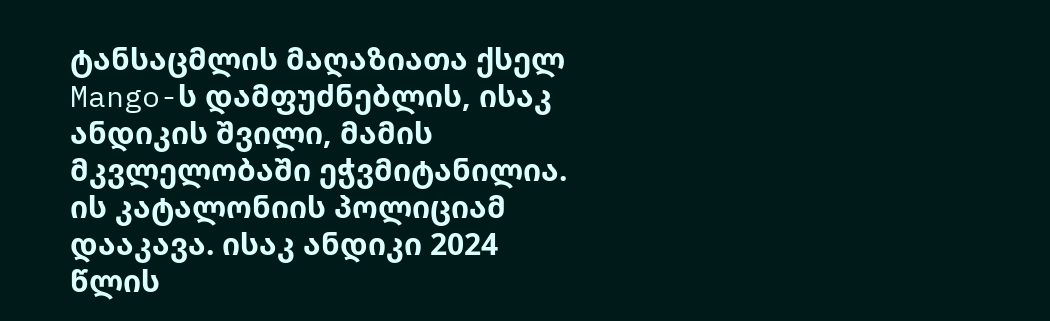ტანსაცმლის მაღაზიათა ქსელ Mango-ს დამფუძნებლის, ისაკ ანდიკის შვილი, მამის მკვლელობაში ეჭვმიტანილია. ის კატალონიის პოლიციამ  დააკავა. ისაკ ანდიკი 2024 წლის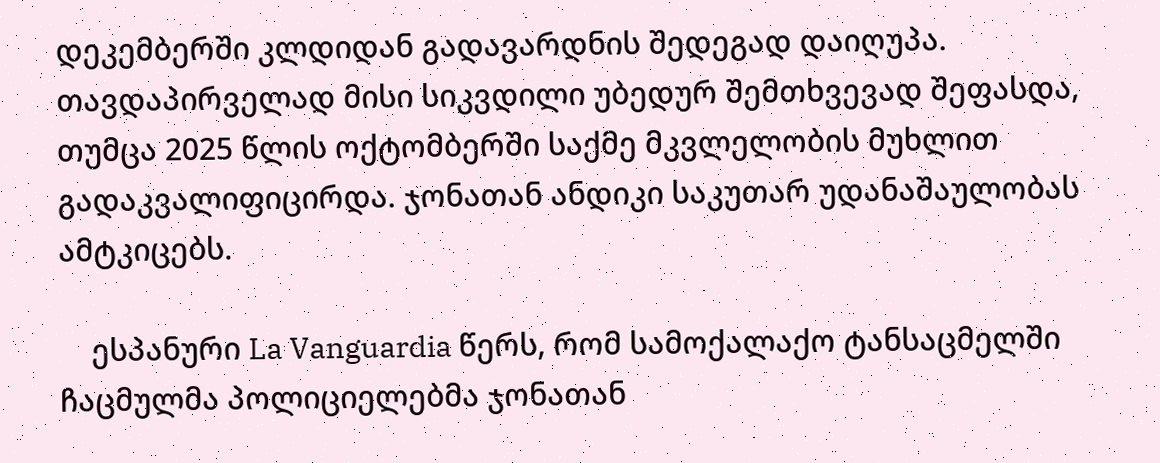დეკემბერში კლდიდან გადავარდნის შედეგად დაიღუპა. თავდაპირველად მისი სიკვდილი უბედურ შემთხვევად შეფასდა, თუმცა 2025 წლის ოქტომბერში საქმე მკვლელობის მუხლით გადაკვალიფიცირდა. ჯონათან ანდიკი საკუთარ უდანაშაულობას ამტკიცებს.

    ესპანური La Vanguardia წერს, რომ სამოქალაქო ტანსაცმელში ჩაცმულმა პოლიციელებმა ჯონათან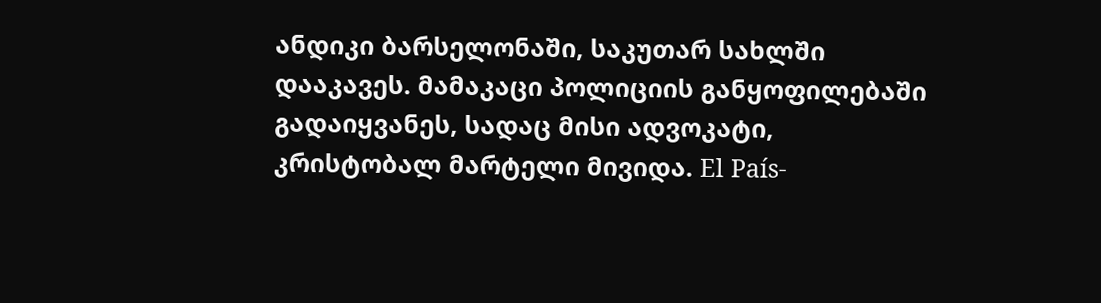ანდიკი ბარსელონაში, საკუთარ სახლში დააკავეს. მამაკაცი პოლიციის განყოფილებაში გადაიყვანეს, სადაც მისი ადვოკატი, კრისტობალ მარტელი მივიდა. El País-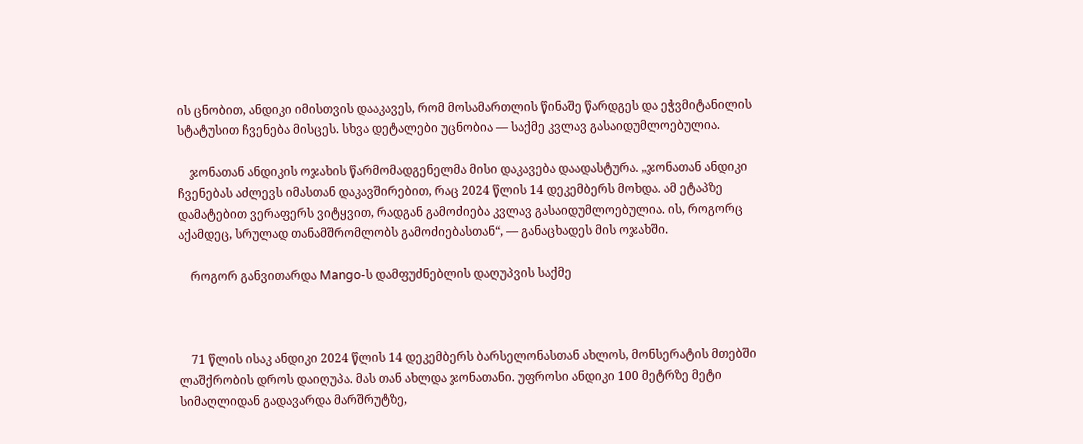ის ცნობით, ანდიკი იმისთვის დააკავეს, რომ მოსამართლის წინაშე წარდგეს და ეჭვმიტანილის სტატუსით ჩვენება მისცეს. სხვა დეტალები უცნობია — საქმე კვლავ გასაიდუმლოებულია.

    ჯონათან ანდიკის ოჯახის წარმომადგენელმა მისი დაკავება დაადასტურა. „ჯონათან ანდიკი ჩვენებას აძლევს იმასთან დაკავშირებით, რაც 2024 წლის 14 დეკემბერს მოხდა. ამ ეტაპზე დამატებით ვერაფერს ვიტყვით, რადგან გამოძიება კვლავ გასაიდუმლოებულია. ის, როგორც აქამდეც, სრულად თანამშრომლობს გამოძიებასთან“, — განაცხადეს მის ოჯახში.

    როგორ განვითარდა Mango-ს დამფუძნებლის დაღუპვის საქმე



    71 წლის ისაკ ანდიკი 2024 წლის 14 დეკემბერს ბარსელონასთან ახლოს, მონსერატის მთებში ლაშქრობის დროს დაიღუპა. მას თან ახლდა ჯონათანი. უფროსი ანდიკი 100 მეტრზე მეტი სიმაღლიდან გადავარდა მარშრუტზე,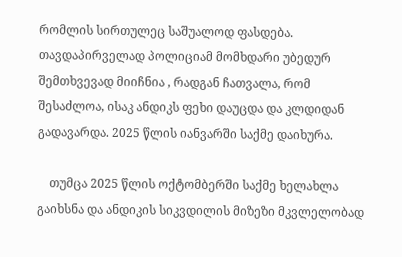რომლის სირთულეც საშუალოდ ფასდება. თავდაპირველად პოლიციამ მომხდარი უბედურ შემთხვევად მიიჩნია , რადგან ჩათვალა, რომ  შესაძლოა, ისაკ ანდიკს ფეხი დაუცდა და კლდიდან გადავარდა. 2025 წლის იანვარში საქმე დაიხურა.

    თუმცა 2025 წლის ოქტომბერში საქმე ხელახლა გაიხსნა და ანდიკის სიკვდილის მიზეზი მკვლელობად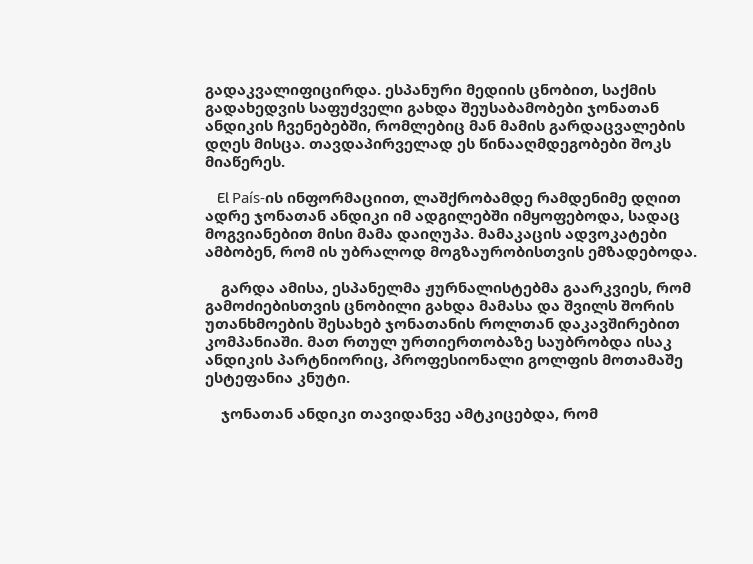გადაკვალიფიცირდა. ესპანური მედიის ცნობით, საქმის გადახედვის საფუძველი გახდა შეუსაბამობები ჯონათან ანდიკის ჩვენებებში, რომლებიც მან მამის გარდაცვალების დღეს მისცა. თავდაპირველად ეს წინააღმდეგობები შოკს მიაწერეს.

    El País-ის ინფორმაციით, ლაშქრობამდე რამდენიმე დღით ადრე ჯონათან ანდიკი იმ ადგილებში იმყოფებოდა, სადაც მოგვიანებით მისი მამა დაიღუპა. მამაკაცის ადვოკატები ამბობენ, რომ ის უბრალოდ მოგზაურობისთვის ემზადებოდა.

    გარდა ამისა, ესპანელმა ჟურნალისტებმა გაარკვიეს, რომ გამოძიებისთვის ცნობილი გახდა მამასა და შვილს შორის უთანხმოების შესახებ ჯონათანის როლთან დაკავშირებით კომპანიაში. მათ რთულ ურთიერთობაზე საუბრობდა ისაკ ანდიკის პარტნიორიც, პროფესიონალი გოლფის მოთამაშე ესტეფანია კნუტი.

    ჯონათან ანდიკი თავიდანვე ამტკიცებდა, რომ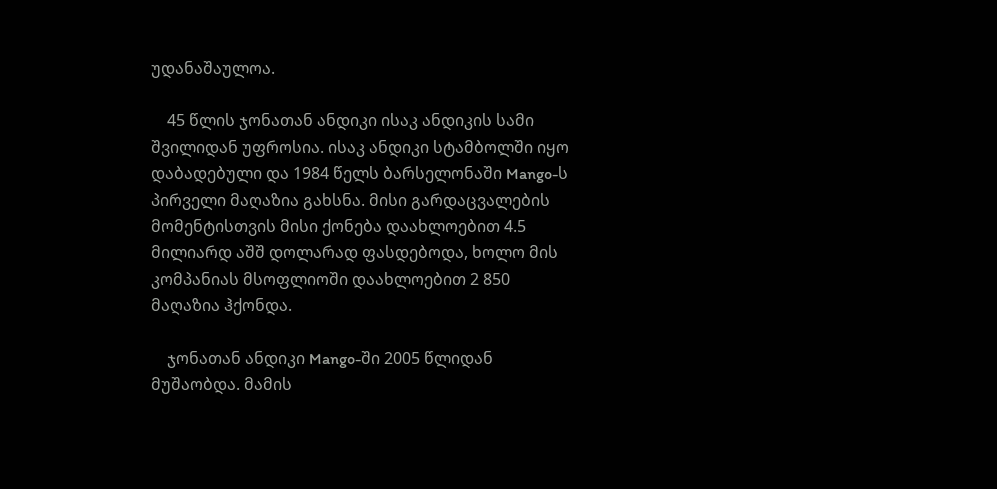უდანაშაულოა.

    45 წლის ჯონათან ანდიკი ისაკ ანდიკის სამი შვილიდან უფროსია. ისაკ ანდიკი სტამბოლში იყო დაბადებული და 1984 წელს ბარსელონაში Mango-ს პირველი მაღაზია გახსნა. მისი გარდაცვალების მომენტისთვის მისი ქონება დაახლოებით 4.5 მილიარდ აშშ დოლარად ფასდებოდა, ხოლო მის კომპანიას მსოფლიოში დაახლოებით 2 850 მაღაზია ჰქონდა.

    ჯონათან ანდიკი Mango-ში 2005 წლიდან მუშაობდა. მამის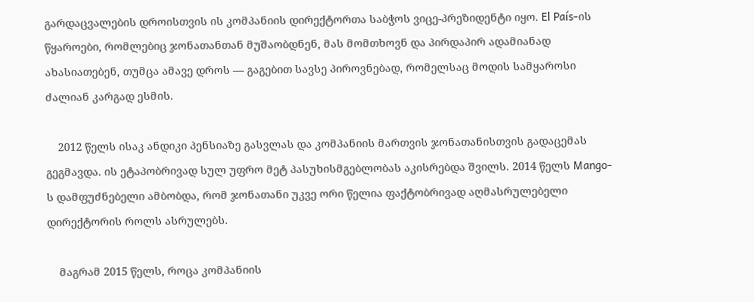გარდაცვალების დროისთვის ის კომპანიის დირექტორთა საბჭოს ვიცე-პრეზიდენტი იყო. El País-ის წყაროები, რომლებიც ჯონათანთან მუშაობდნენ, მას მომთხოვნ და პირდაპირ ადამიანად ახასიათებენ, თუმცა ამავე დროს — გაგებით სავსე პიროვნებად, რომელსაც მოდის სამყაროსი ძალიან კარგად ესმის.

    2012 წელს ისაკ ანდიკი პენსიაზე გასვლას და კომპანიის მართვის ჯონათანისთვის გადაცემას გეგმავდა. ის ეტაპობრივად სულ უფრო მეტ პასუხისმგებლობას აკისრებდა შვილს. 2014 წელს Mango-ს დამფუძნებელი ამბობდა, რომ ჯონათანი უკვე ორი წელია ფაქტობრივად აღმასრულებელი დირექტორის როლს ასრულებს.

    მაგრამ 2015 წელს, როცა კომპანიის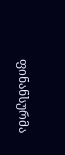ფინანსურმა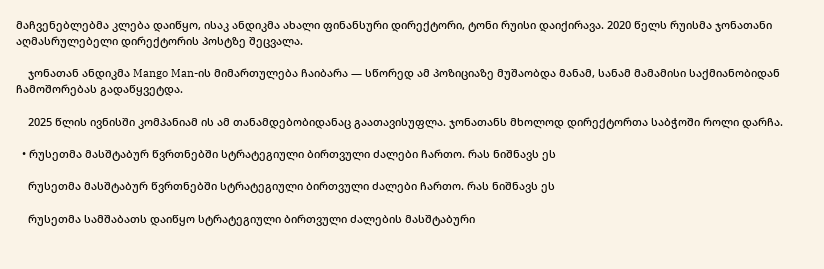მაჩვენებლებმა კლება დაიწყო, ისაკ ანდიკმა ახალი ფინანსური დირექტორი, ტონი რუისი დაიქირავა. 2020 წელს რუისმა ჯონათანი აღმასრულებელი დირექტორის პოსტზე შეცვალა.

    ჯონათან ანდიკმა Mango Man-ის მიმართულება ჩაიბარა — სწორედ ამ პოზიციაზე მუშაობდა მანამ, სანამ მამამისი საქმიანობიდან ჩამოშორებას გადაწყვეტდა.

    2025 წლის ივნისში კომპანიამ ის ამ თანამდებობიდანაც გაათავისუფლა. ჯონათანს მხოლოდ დირექტორთა საბჭოში როლი დარჩა.

  • რუსეთმა მასშტაბურ წვრთნებში სტრატეგიული ბირთვული ძალები ჩართო. რას ნიშნავს ეს

    რუსეთმა მასშტაბურ წვრთნებში სტრატეგიული ბირთვული ძალები ჩართო. რას ნიშნავს ეს

    რუსეთმა სამშაბათს დაიწყო სტრატეგიული ბირთვული ძალების მასშტაბური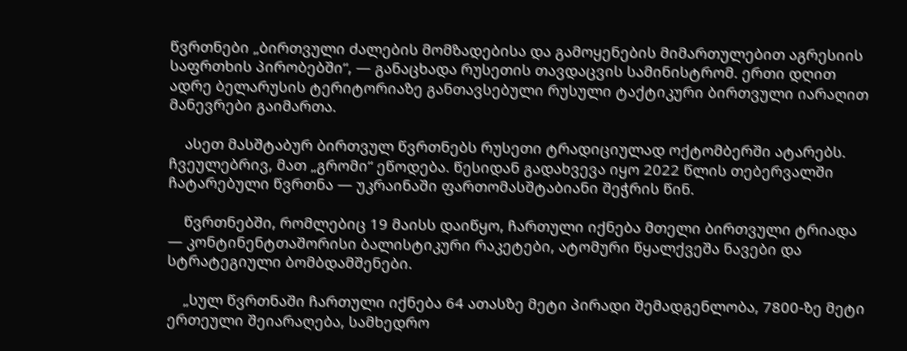წვრთნები „ბირთვული ძალების მომზადებისა და გამოყენების მიმართულებით აგრესიის საფრთხის პირობებში“, — განაცხადა რუსეთის თავდაცვის სამინისტრომ. ერთი დღით ადრე ბელარუსის ტერიტორიაზე განთავსებული რუსული ტაქტიკური ბირთვული იარაღით მანევრები გაიმართა.

    ასეთ მასშტაბურ ბირთვულ წვრთნებს რუსეთი ტრადიციულად ოქტომბერში ატარებს. ჩვეულებრივ, მათ „გრომი“ ეწოდება. წესიდან გადახვევა იყო 2022 წლის თებერვალში ჩატარებული წვრთნა — უკრაინაში ფართომასშტაბიანი შეჭრის წინ.

    წვრთნებში, რომლებიც 19 მაისს დაიწყო, ჩართული იქნება მთელი ბირთვული ტრიადა — კონტინენტთაშორისი ბალისტიკური რაკეტები, ატომური წყალქვეშა ნავები და სტრატეგიული ბომბდამშენები.

    „სულ წვრთნაში ჩართული იქნება 64 ათასზე მეტი პირადი შემადგენლობა, 7800-ზე მეტი ერთეული შეიარაღება, სამხედრო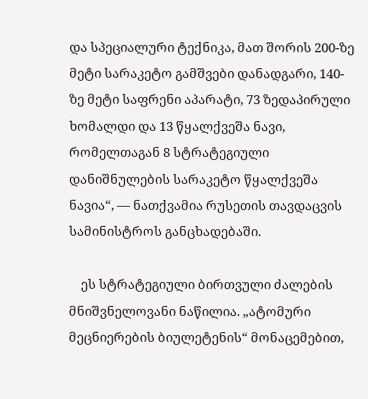და სპეციალური ტექნიკა, მათ შორის 200-ზე მეტი სარაკეტო გამშვები დანადგარი, 140-ზე მეტი საფრენი აპარატი, 73 ზედაპირული ხომალდი და 13 წყალქვეშა ნავი, რომელთაგან 8 სტრატეგიული დანიშნულების სარაკეტო წყალქვეშა ნავია“, — ნათქვამია რუსეთის თავდაცვის სამინისტროს განცხადებაში.

    ეს სტრატეგიული ბირთვული ძალების მნიშვნელოვანი ნაწილია. „ატომური მეცნიერების ბიულეტენის“ მონაცემებით,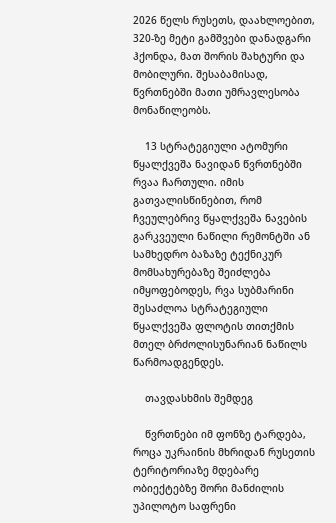2026 წელს რუსეთს, დაახლოებით, 320-ზე მეტი გამშვები დანადგარი ჰქონდა, მათ შორის შახტური და მობილური. შესაბამისად, წვრთნებში მათი უმრავლესობა მონაწილეობს.

    13 სტრატეგიული ატომური წყალქვეშა ნავიდან წვრთნებში რვაა ჩართული. იმის გათვალისწინებით, რომ ჩვეულებრივ წყალქვეშა ნავების გარკვეული ნაწილი რემონტში ან სამხედრო ბაზაზე ტექნიკურ მომსახურებაზე შეიძლება იმყოფებოდეს, რვა სუბმარინი შესაძლოა სტრატეგიული წყალქვეშა ფლოტის თითქმის მთელ ბრძოლისუნარიან ნაწილს წარმოადგენდეს.

    თავდასხმის შემდეგ

    წვრთნები იმ ფონზე ტარდება, როცა უკრაინის მხრიდან რუსეთის ტერიტორიაზე მდებარე ობიექტებზე შორი მანძილის უპილოტო საფრენი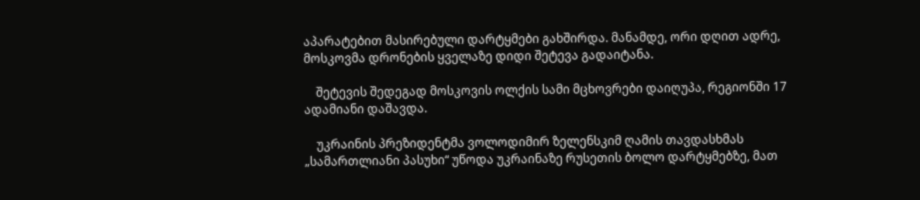აპარატებით მასირებული დარტყმები გახშირდა. მანამდე, ორი დღით ადრე, მოსკოვმა დრონების ყველაზე დიდი შეტევა გადაიტანა.

    შეტევის შედეგად მოსკოვის ოლქის სამი მცხოვრები დაიღუპა, რეგიონში 17 ადამიანი დაშავდა.

    უკრაინის პრეზიდენტმა ვოლოდიმირ ზელენსკიმ ღამის თავდასხმას „სამართლიანი პასუხი“ უწოდა უკრაინაზე რუსეთის ბოლო დარტყმებზე, მათ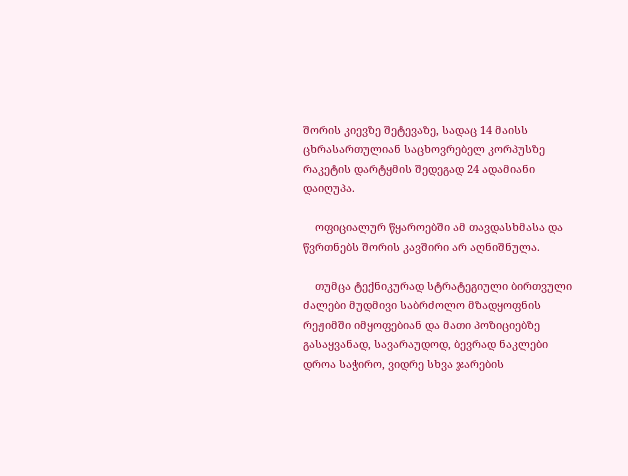შორის კიევზე შეტევაზე, სადაც 14 მაისს ცხრასართულიან საცხოვრებელ კორპუსზე რაკეტის დარტყმის შედეგად 24 ადამიანი დაიღუპა.

    ოფიციალურ წყაროებში ამ თავდასხმასა და წვრთნებს შორის კავშირი არ აღნიშნულა.

    თუმცა ტექნიკურად სტრატეგიული ბირთვული ძალები მუდმივი საბრძოლო მზადყოფნის რეჟიმში იმყოფებიან და მათი პოზიციებზე გასაყვანად, სავარაუდოდ, ბევრად ნაკლები დროა საჭირო, ვიდრე სხვა ჯარების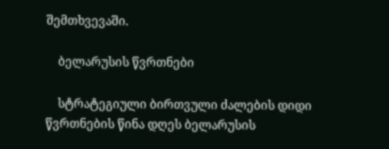შემთხვევაში.

    ბელარუსის წვრთნები

    სტრატეგიული ბირთვული ძალების დიდი წვრთნების წინა დღეს ბელარუსის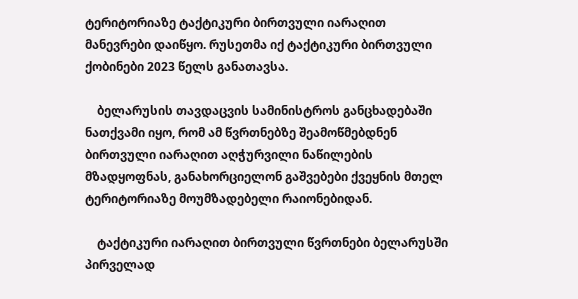ტერიტორიაზე ტაქტიკური ბირთვული იარაღით მანევრები დაიწყო. რუსეთმა იქ ტაქტიკური ბირთვული ქობინები 2023 წელს განათავსა.

    ბელარუსის თავდაცვის სამინისტროს განცხადებაში ნათქვამი იყო, რომ ამ წვრთნებზე შეამოწმებდნენ ბირთვული იარაღით აღჭურვილი ნაწილების მზადყოფნას, განახორციელონ გაშვებები ქვეყნის მთელ ტერიტორიაზე მოუმზადებელი რაიონებიდან.

    ტაქტიკური იარაღით ბირთვული წვრთნები ბელარუსში პირველად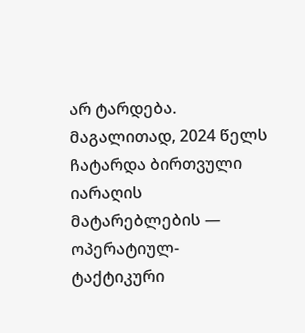არ ტარდება. მაგალითად, 2024 წელს ჩატარდა ბირთვული იარაღის მატარებლების — ოპერატიულ-ტაქტიკური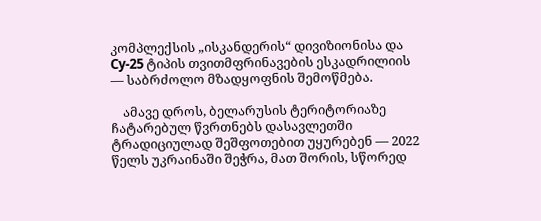კომპლექსის „ისკანდერის“ დივიზიონისა და Су-25 ტიპის თვითმფრინავების ესკადრილიის — საბრძოლო მზადყოფნის შემოწმება.

    ამავე დროს, ბელარუსის ტერიტორიაზე ჩატარებულ წვრთნებს დასავლეთში ტრადიციულად შეშფოთებით უყურებენ — 2022 წელს უკრაინაში შეჭრა, მათ შორის, სწორედ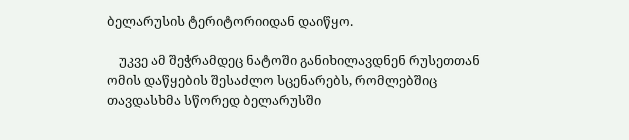ბელარუსის ტერიტორიიდან დაიწყო.

    უკვე ამ შეჭრამდეც ნატოში განიხილავდნენ რუსეთთან ომის დაწყების შესაძლო სცენარებს, რომლებშიც თავდასხმა სწორედ ბელარუსში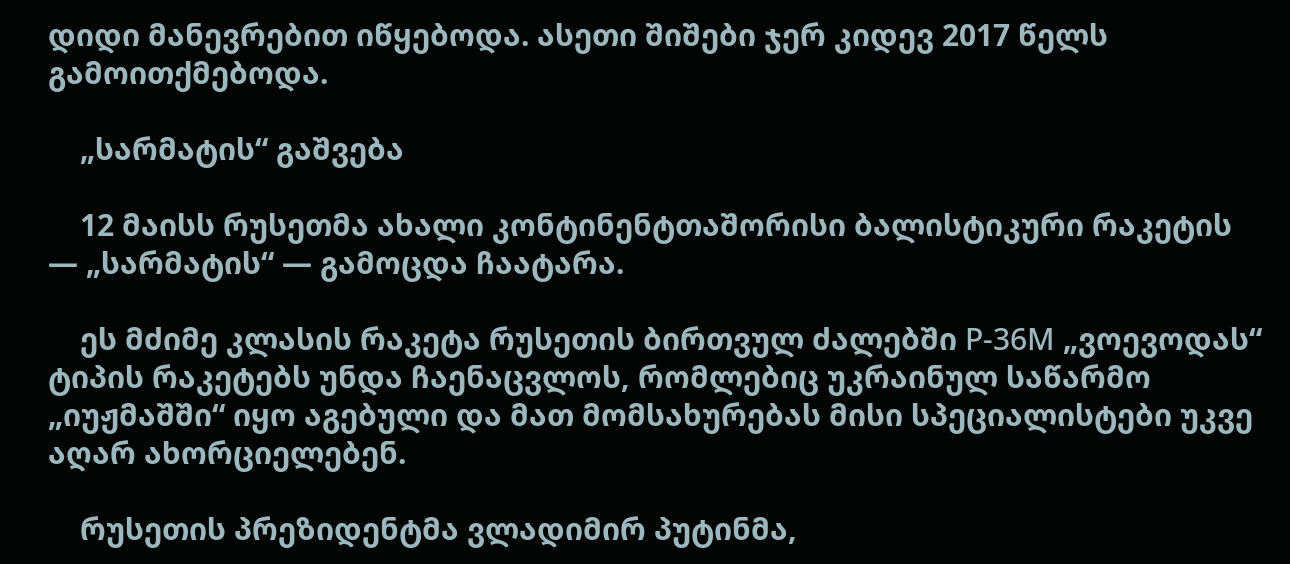დიდი მანევრებით იწყებოდა. ასეთი შიშები ჯერ კიდევ 2017 წელს გამოითქმებოდა.

    „სარმატის“ გაშვება

    12 მაისს რუსეთმა ახალი კონტინენტთაშორისი ბალისტიკური რაკეტის — „სარმატის“ — გამოცდა ჩაატარა.

    ეს მძიმე კლასის რაკეტა რუსეთის ბირთვულ ძალებში Р-36М „ვოევოდას“ ტიპის რაკეტებს უნდა ჩაენაცვლოს, რომლებიც უკრაინულ საწარმო „იუჟმაშში“ იყო აგებული და მათ მომსახურებას მისი სპეციალისტები უკვე აღარ ახორციელებენ.

    რუსეთის პრეზიდენტმა ვლადიმირ პუტინმა,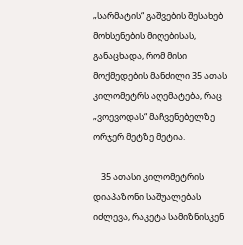„სარმატის“ გაშვების შესახებ მოხსენების მიღებისას, განაცხადა, რომ მისი მოქმედების მანძილი 35 ათას კილომეტრს აღემატება, რაც „ვოევოდას“ მაჩვენებელზე ორჯერ მეტზე მეტია.

    35 ათასი კილომეტრის დიაპაზონი საშუალებას იძლევა, რაკეტა სამიზნისკენ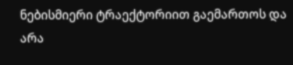ნებისმიერი ტრაექტორიით გაემართოს და არა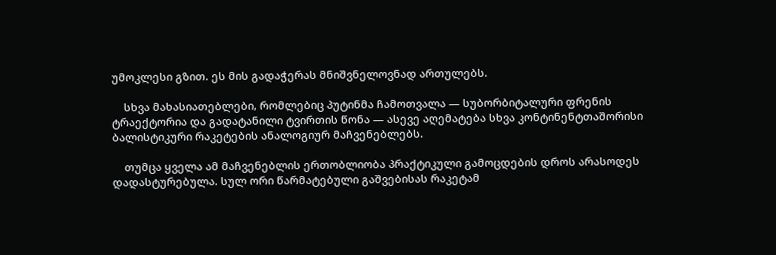უმოკლესი გზით. ეს მის გადაჭერას მნიშვნელოვნად ართულებს.

    სხვა მახასიათებლები, რომლებიც პუტინმა ჩამოთვალა — სუბორბიტალური ფრენის ტრაექტორია და გადატანილი ტვირთის წონა — ასევე აღემატება სხვა კონტინენტთაშორისი ბალისტიკური რაკეტების ანალოგიურ მაჩვენებლებს.

    თუმცა ყველა ამ მაჩვენებლის ერთობლიობა პრაქტიკული გამოცდების დროს არასოდეს დადასტურებულა. სულ ორი წარმატებული გაშვებისას რაკეტამ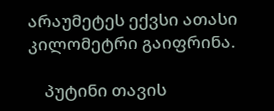არაუმეტეს ექვსი ათასი კილომეტრი გაიფრინა.

    პუტინი თავის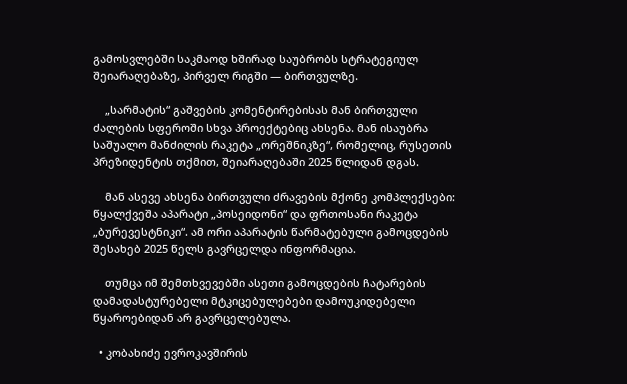გამოსვლებში საკმაოდ ხშირად საუბრობს სტრატეგიულ შეიარაღებაზე, პირველ რიგში — ბირთვულზე.

    „სარმატის“ გაშვების კომენტირებისას მან ბირთვული ძალების სფეროში სხვა პროექტებიც ახსენა. მან ისაუბრა საშუალო მანძილის რაკეტა „ორეშნიკზე“, რომელიც, რუსეთის პრეზიდენტის თქმით, შეიარაღებაში 2025 წლიდან დგას.

    მან ასევე ახსენა ბირთვული ძრავების მქონე კომპლექსები: წყალქვეშა აპარატი „პოსეიდონი“ და ფრთოსანი რაკეტა „ბურევესტნიკი“. ამ ორი აპარატის წარმატებული გამოცდების შესახებ 2025 წელს გავრცელდა ინფორმაცია.

    თუმცა იმ შემთხვევებში ასეთი გამოცდების ჩატარების დამადასტურებელი მტკიცებულებები დამოუკიდებელი წყაროებიდან არ გავრცელებულა.

  • კობახიძე ევროკავშირის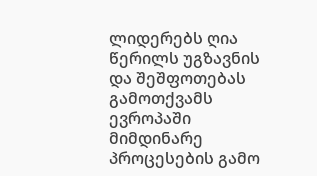ლიდერებს ღია წერილს უგზავნის და შეშფოთებას გამოთქვამს ევროპაში მიმდინარე პროცესების გამო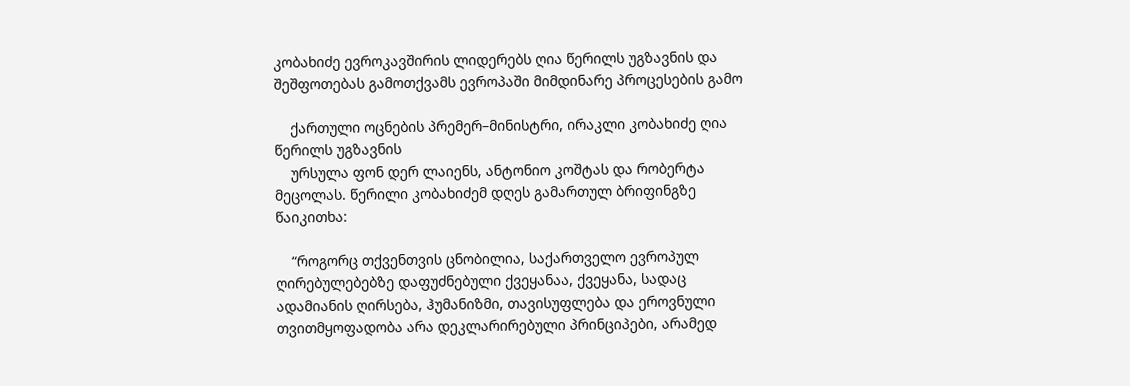კობახიძე ევროკავშირის ლიდერებს ღია წერილს უგზავნის და შეშფოთებას გამოთქვამს ევროპაში მიმდინარე პროცესების გამო

    ქართული ოცნების პრემერ–მინისტრი, ირაკლი კობახიძე ღია წერილს უგზავნის
    ურსულა ფონ დერ ლაიენს, ანტონიო კოშტას და რობერტა მეცოლას. წერილი კობახიძემ დღეს გამართულ ბრიფინგზე წაიკითხა:

    “როგორც თქვენთვის ცნობილია, საქართველო ევროპულ ღირებულებებზე დაფუძნებული ქვეყანაა, ქვეყანა, სადაც ადამიანის ღირსება, ჰუმანიზმი, თავისუფლება და ეროვნული თვითმყოფადობა არა დეკლარირებული პრინციპები, არამედ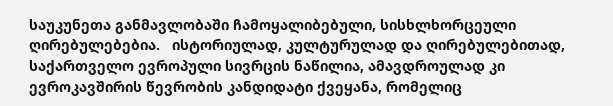საუკუნეთა განმავლობაში ჩამოყალიბებული, სისხლხორცეული ღირებულებებია.   ისტორიულად, კულტურულად და ღირებულებითად, საქართველო ევროპული სივრცის ნაწილია, ამავდროულად კი ევროკავშირის წევრობის კანდიდატი ქვეყანა, რომელიც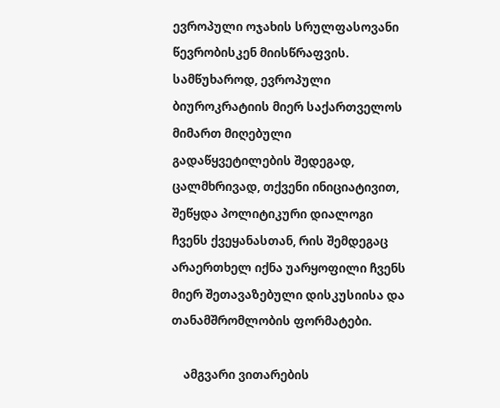ევროპული ოჯახის სრულფასოვანი წევრობისკენ მიისწრაფვის. სამწუხაროდ, ევროპული ბიუროკრატიის მიერ საქართველოს მიმართ მიღებული გადაწყვეტილების შედეგად, ცალმხრივად, თქვენი ინიციატივით, შეწყდა პოლიტიკური დიალოგი ჩვენს ქვეყანასთან, რის შემდეგაც არაერთხელ იქნა უარყოფილი ჩვენს მიერ შეთავაზებული დისკუსიისა და თანამშრომლობის ფორმატები.

    ამგვარი ვითარების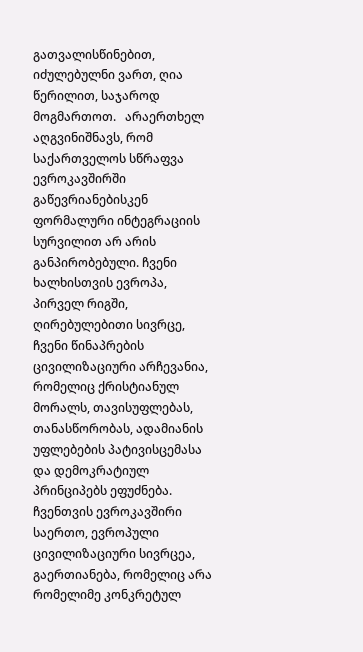გათვალისწინებით, იძულებულნი ვართ, ღია წერილით, საჯაროდ მოგმართოთ.   არაერთხელ აღგვინიშნავს, რომ საქართველოს სწრაფვა ევროკავშირში გაწევრიანებისკენ ფორმალური ინტეგრაციის სურვილით არ არის განპირობებული. ჩვენი ხალხისთვის ევროპა, პირველ რიგში, ღირებულებითი სივრცე, ჩვენი წინაპრების ცივილიზაციური არჩევანია, რომელიც ქრისტიანულ მორალს, თავისუფლებას, თანასწორობას, ადამიანის უფლებების პატივისცემასა და დემოკრატიულ პრინციპებს ეფუძნება.   ჩვენთვის ევროკავშირი საერთო, ევროპული ცივილიზაციური სივრცეა, გაერთიანება, რომელიც არა რომელიმე კონკრეტულ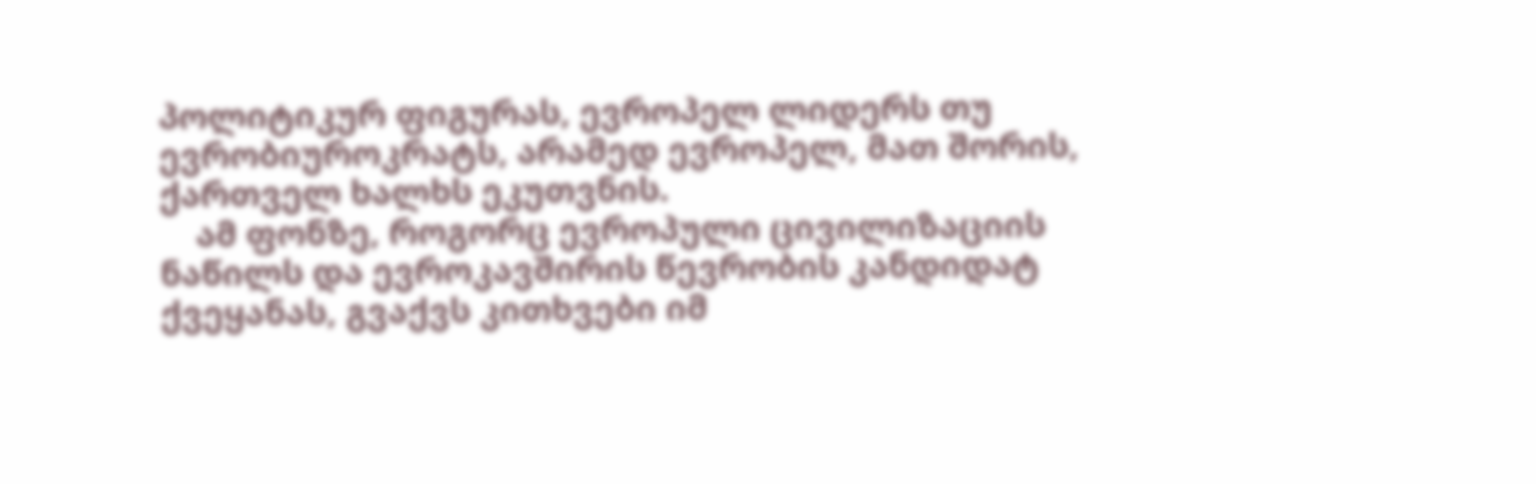პოლიტიკურ ფიგურას, ევროპელ ლიდერს თუ ევრობიუროკრატს, არამედ ევროპელ, მათ შორის, ქართველ ხალხს ეკუთვნის.
    ამ ფონზე, როგორც ევროპული ცივილიზაციის ნაწილს და ევროკავშირის წევრობის კანდიდატ ქვეყანას, გვაქვს კითხვები იმ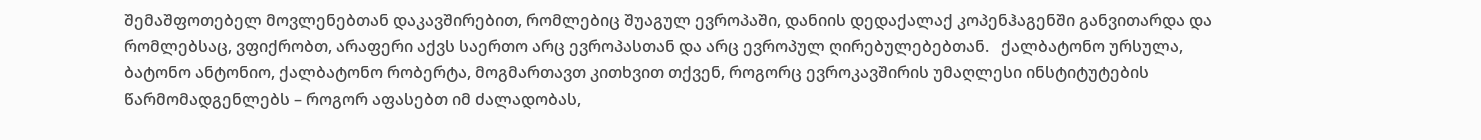შემაშფოთებელ მოვლენებთან დაკავშირებით, რომლებიც შუაგულ ევროპაში, დანიის დედაქალაქ კოპენჰაგენში განვითარდა და რომლებსაც, ვფიქრობთ, არაფერი აქვს საერთო არც ევროპასთან და არც ევროპულ ღირებულებებთან.   ქალბატონო ურსულა, ბატონო ანტონიო, ქალბატონო რობერტა, მოგმართავთ კითხვით თქვენ, როგორც ევროკავშირის უმაღლესი ინსტიტუტების წარმომადგენლებს – როგორ აფასებთ იმ ძალადობას,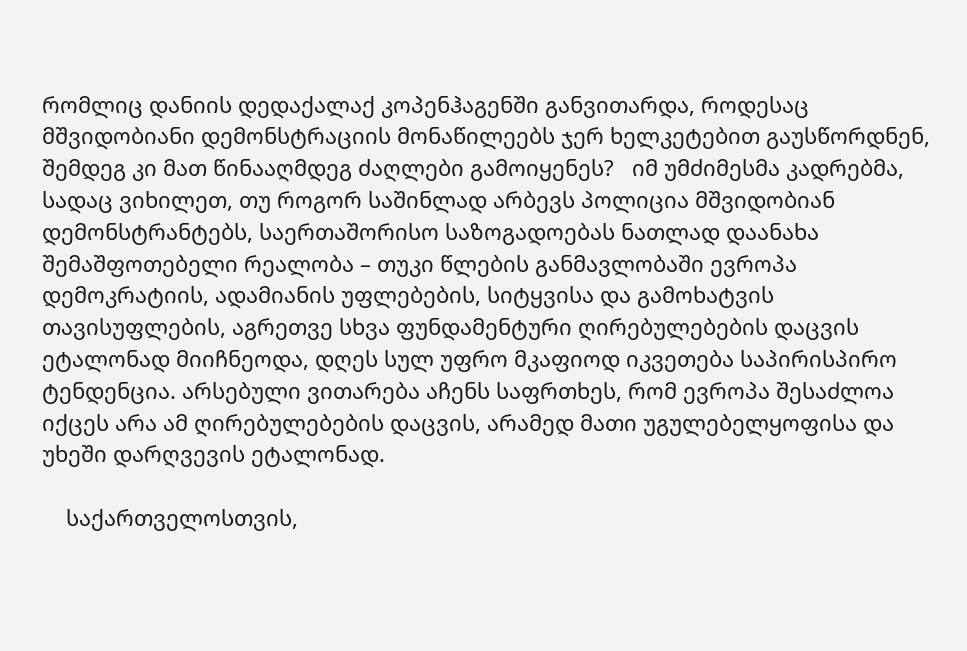რომლიც დანიის დედაქალაქ კოპენჰაგენში განვითარდა, როდესაც მშვიდობიანი დემონსტრაციის მონაწილეებს ჯერ ხელკეტებით გაუსწორდნენ, შემდეგ კი მათ წინააღმდეგ ძაღლები გამოიყენეს?   იმ უმძიმესმა კადრებმა, სადაც ვიხილეთ, თუ როგორ საშინლად არბევს პოლიცია მშვიდობიან დემონსტრანტებს, საერთაშორისო საზოგადოებას ნათლად დაანახა შემაშფოთებელი რეალობა – თუკი წლების განმავლობაში ევროპა დემოკრატიის, ადამიანის უფლებების, სიტყვისა და გამოხატვის თავისუფლების, აგრეთვე სხვა ფუნდამენტური ღირებულებების დაცვის ეტალონად მიიჩნეოდა, დღეს სულ უფრო მკაფიოდ იკვეთება საპირისპირო ტენდენცია. არსებული ვითარება აჩენს საფრთხეს, რომ ევროპა შესაძლოა იქცეს არა ამ ღირებულებების დაცვის, არამედ მათი უგულებელყოფისა და უხეში დარღვევის ეტალონად.

    საქართველოსთვის,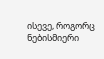ისევე, როგორც ნებისმიერი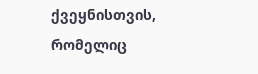ქვეყნისთვის, რომელიც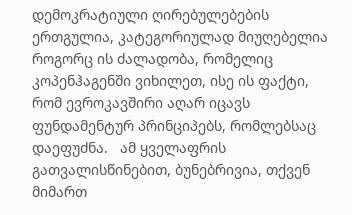დემოკრატიული ღირებულებების ერთგულია, კატეგორიულად მიუღებელია როგორც ის ძალადობა, რომელიც კოპენჰაგენში ვიხილეთ, ისე ის ფაქტი, რომ ევროკავშირი აღარ იცავს ფუნდამენტურ პრინციპებს, რომლებსაც დაეფუძნა.   ამ ყველაფრის გათვალისწინებით, ბუნებრივია, თქვენ მიმართ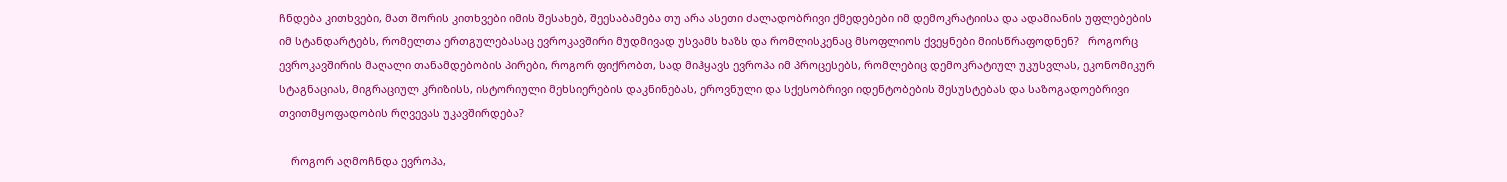ჩნდება კითხვები, მათ შორის კითხვები იმის შესახებ, შეესაბამება თუ არა ასეთი ძალადობრივი ქმედებები იმ დემოკრატიისა და ადამიანის უფლებების იმ სტანდარტებს, რომელთა ერთგულებასაც ევროკავშირი მუდმივად უსვამს ხაზს და რომლისკენაც მსოფლიოს ქვეყნები მიისწრაფოდნენ?   როგორც ევროკავშირის მაღალი თანამდებობის პირები, როგორ ფიქრობთ, სად მიჰყავს ევროპა იმ პროცესებს, რომლებიც დემოკრატიულ უკუსვლას, ეკონომიკურ სტაგნაციას, მიგრაციულ კრიზისს, ისტორიული მეხსიერების დაკნინებას, ეროვნული და სქესობრივი იდენტობების შესუსტებას და საზოგადოებრივი თვითმყოფადობის რღვევას უკავშირდება?

    როგორ აღმოჩნდა ევროპა,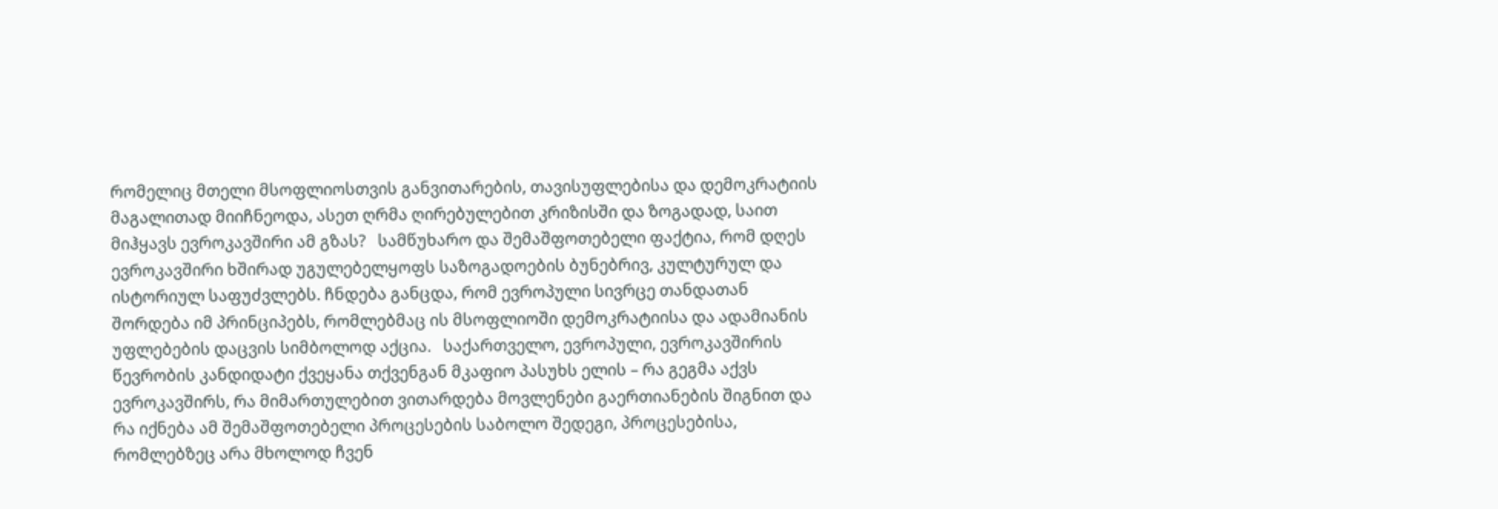რომელიც მთელი მსოფლიოსთვის განვითარების, თავისუფლებისა და დემოკრატიის მაგალითად მიიჩნეოდა, ასეთ ღრმა ღირებულებით კრიზისში და ზოგადად, საით მიჰყავს ევროკავშირი ამ გზას?   სამწუხარო და შემაშფოთებელი ფაქტია, რომ დღეს ევროკავშირი ხშირად უგულებელყოფს საზოგადოების ბუნებრივ, კულტურულ და ისტორიულ საფუძვლებს. ჩნდება განცდა, რომ ევროპული სივრცე თანდათან შორდება იმ პრინციპებს, რომლებმაც ის მსოფლიოში დემოკრატიისა და ადამიანის უფლებების დაცვის სიმბოლოდ აქცია.   საქართველო, ევროპული, ევროკავშირის წევრობის კანდიდატი ქვეყანა თქვენგან მკაფიო პასუხს ელის – რა გეგმა აქვს ევროკავშირს, რა მიმართულებით ვითარდება მოვლენები გაერთიანების შიგნით და რა იქნება ამ შემაშფოთებელი პროცესების საბოლო შედეგი, პროცესებისა, რომლებზეც არა მხოლოდ ჩვენ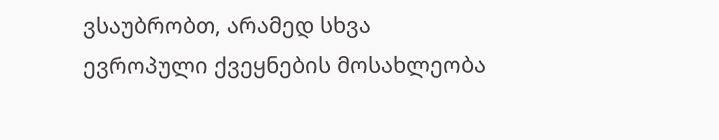ვსაუბრობთ, არამედ სხვა ევროპული ქვეყნების მოსახლეობა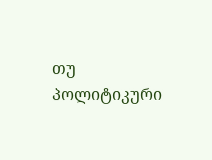თუ პოლიტიკური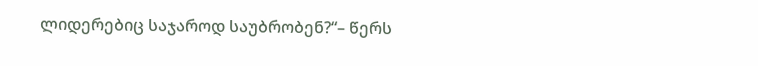ლიდერებიც საჯაროდ საუბრობენ?“– წერს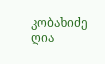კობახიძე ღია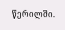წერილში.